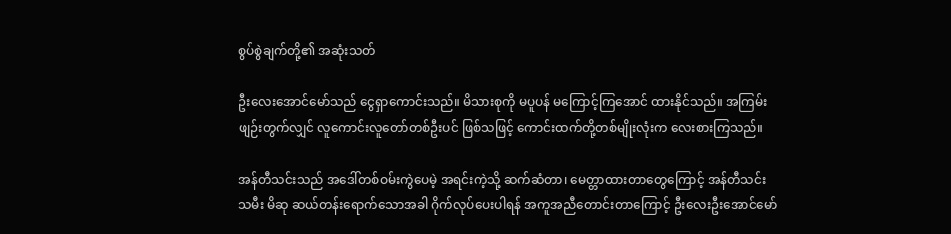စွပ်စွဲချက်တို့၏ အဆုံးသတ်

ဦးလေးအောင်မော်သည် ငွေရှာကောင်းသည်။ မိသားစုကို မပူပန် မကြောင့်ကြအောင် ထားနိုင်သည်။ အကြမ်းဖျဉ်းတွက်လျှင် လူကောင်းလူတော်တစ်ဦးပင် ဖြစ်သဖြင့် ကောင်းထက်တို့တစ်မျိုးလုံးက လေးစားကြသည်။

အန်တီသင်းသည် အဒေါ်တစ်ဝမ်းကွဲပေမဲ့ အရင်းကဲ့သို့ ဆက်ဆံတာ၊ မေတ္တာထားတာတွေကြောင့် အန်တီသင်းသမီး မိဆု ဆယ်တန်းရောက်သောအခါ ဂိုက်လုပ်ပေးပါရန် အကူအညီတောင်းတာကြောင့် ဦးလေးဦးအောင်မော်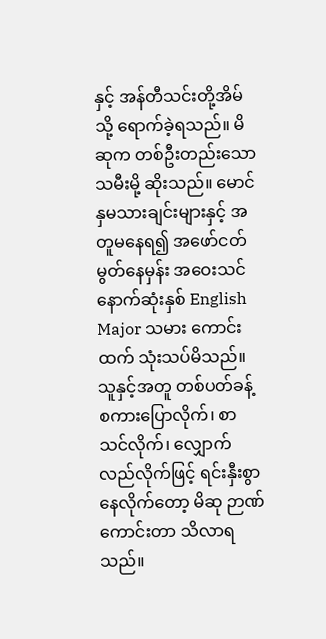နှင့် အန်တီသင်းတို့အိမ်သို့ ရောက်ခဲ့ရသည်။ မိဆုက တစ်ဦးတည်းသောသမီးမို့ ဆိုးသည်။ မောင်နှမသားချင်းများနှင့် အတူမနေရ၍ အဖော်ငတ်မွတ်နေမှန်း အဝေးသင်နောက်ဆုံးနှစ် English Major သမား ကောင်းထက် သုံးသပ်မိသည်။ သူနှင့်အတူ တစ်ပတ်ခန့် စကားပြောလိုက်၊ စာသင်လိုက်၊ လျှောက်လည်လိုက်ဖြင့် ရင်းနှီးစွာနေလိုက်တော့ မိဆု ဉာဏ်ကောင်းတာ သိလာရသည်။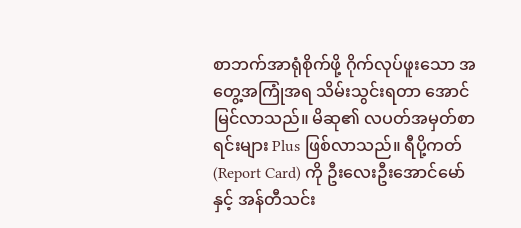စာဘက်အာရုံစိုက်ဖို့ ဂိုက်လုပ်ဖူးသော အတွေ့အကြုံအရ သိမ်းသွင်းရတာ အောင်မြင်လာသည်။ မိဆု၏ လပတ်အမှတ်စာရင်းများ Plus ဖြစ်လာသည်။ ရီပို့ကတ် (Report Card) ကို ဦးလေးဦးအောင်မော်နှင့် အန်တီသင်း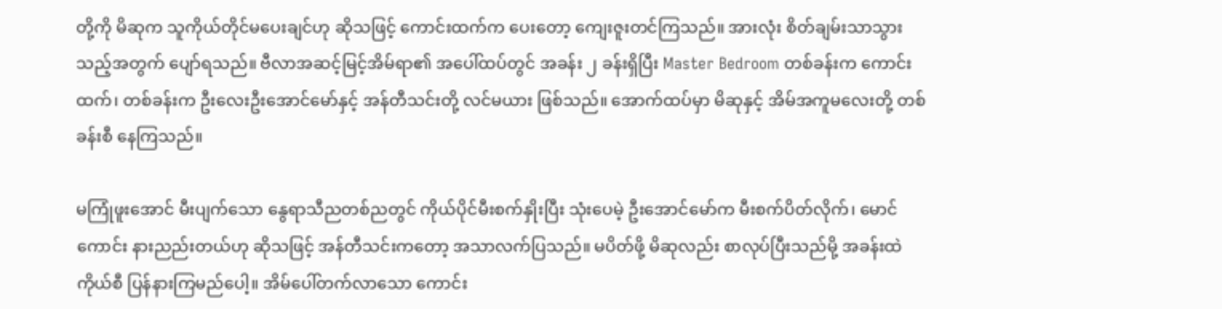တို့ကို မိဆုက သူကိုယ်တိုင်မပေးချင်ဟု ဆိုသဖြင့် ကောင်းထက်က ပေးတော့ ကျေးဇူးတင်ကြသည်။ အားလုံး စိတ်ချမ်းသာသွားသည့်အတွက် ပျော်ရသည်။ ဗီလာအဆင့်မြင့်အိမ်ရာ၏ အပေါ်ထပ်တွင် အခန်း ၂ ခန်းရှိပြီး Master Bedroom တစ်ခန်းက ကောင်းထက်၊ တစ်ခန်းက ဦးလေးဦးအောင်မော်နှင့် အန်တီသင်းတို့ လင်မယား ဖြစ်သည်။ အောက်ထပ်မှာ မိဆုနှင့် အိမ်အကူမလေးတို့ တစ်ခန်းစီ နေကြသည်။

မကြုံဖူးအောင် မီးပျက်သော နွေရာသီညတစ်ညတွင် ကိုယ်ပိုင်မီးစက်နှိုးပြီး သုံးပေမဲ့ ဦးအောင်မော်က မီးစက်ပိတ်လိုက်၊ မောင်ကောင်း နားညည်းတယ်ဟု ဆိုသဖြင့် အန်တီသင်းကတော့ အသာလက်ပြသည်။ မပိတ်ဖို့ မိဆုလည်း စာလုပ်ပြီးသည်မို့ အခန်းထဲကိုယ်စီ ပြန်နားကြမည်ပေါ့။ အိမ်ပေါ်တက်လာသော ကောင်း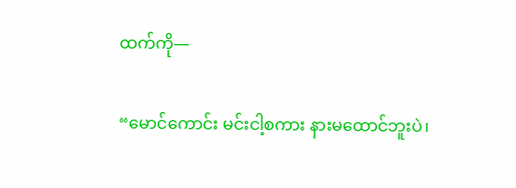ထက်ကို—

“မောင်ကောင်း မင်းငါ့စကား နားမထောင်ဘူးပဲ၊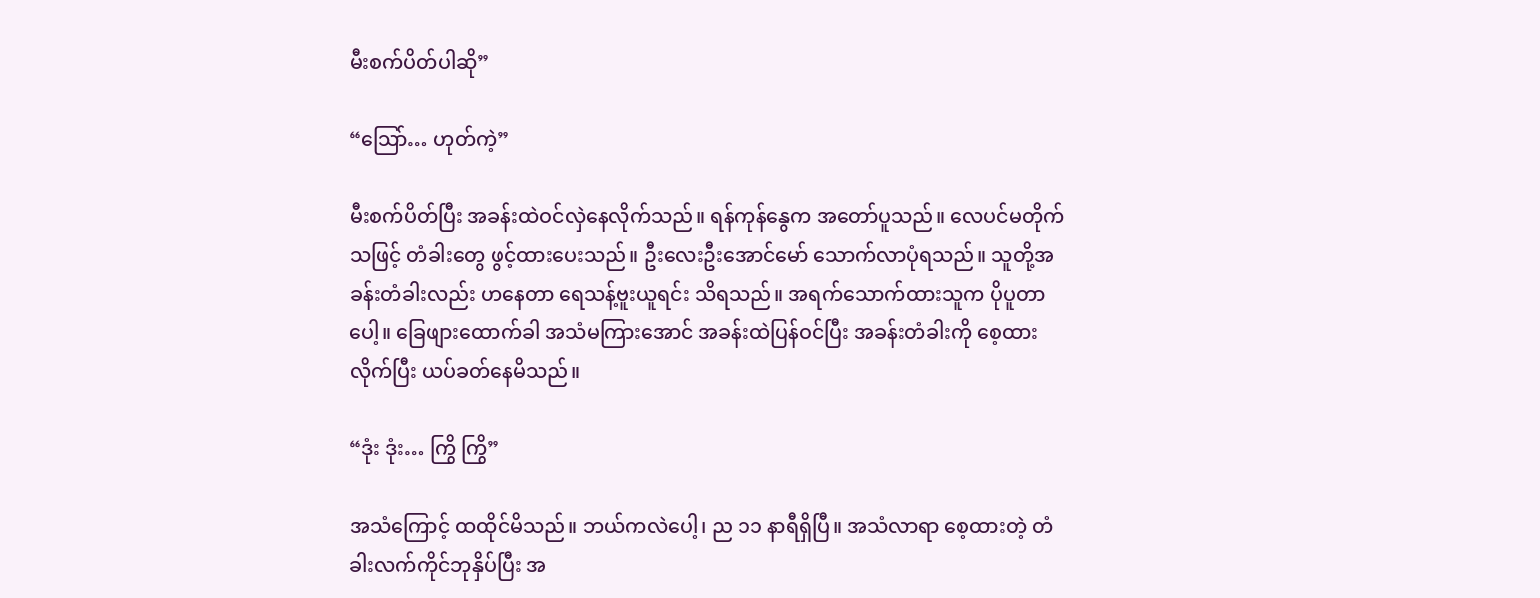မီးစက်ပိတ်ပါဆို”

“သြော်… ဟုတ်ကဲ့”

မီးစက်ပိတ်ပြီး အခန်းထဲဝင်လှဲနေလိုက်သည်။ ရန်ကုန်နွေက အတော်ပူသည်။ လေပင်မတိုက်သဖြင့် တံခါးတွေ ဖွင့်ထားပေးသည်။ ဦးလေးဦးအောင်မော် သောက်လာပုံရသည်။ သူတို့အခန်းတံခါးလည်း ဟနေတာ ရေသန့်ဗူးယူရင်း သိရသည်။ အရက်သောက်ထားသူက ပိုပူတာပေါ့။ ခြေဖျားထောက်ခါ အသံမကြားအောင် အခန်းထဲပြန်ဝင်ပြီး အခန်းတံခါးကို စေ့ထားလိုက်ပြီး ယပ်ခတ်နေမိသည်။

“ဒုံး ဒုံး… ကြွိ ကြွိ”

အသံကြောင့် ထထိုင်မိသည်။ ဘယ်ကလဲပေါ့၊ ည ၁၁ နာရီရှိပြီ။ အသံလာရာ စေ့ထားတဲ့ တံခါးလက်ကိုင်ဘုနှိပ်ပြီး အ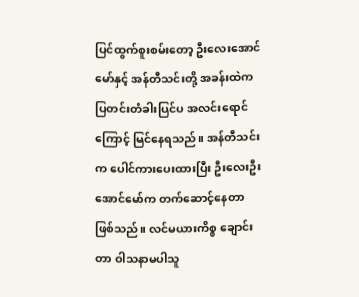ပြင်ထွက်စူးစမ်းတော့ ဦးလေးအောင်မော်နှင့် အန်တီသင်းတို့ အခန်းထဲက ပြတင်းတံခါးပြင်ပ အလင်းရောင်ကြောင့် မြင်နေရသည်။ အန်တီသင်းက ပေါင်ကားပေးထားပြီး ဦးလေးဦးအောင်မော်က တက်ဆောင့်နေတာ ဖြစ်သည်။ လင်မယားကိစ္စ ချောင်းတာ ဝါသနာမပါသူ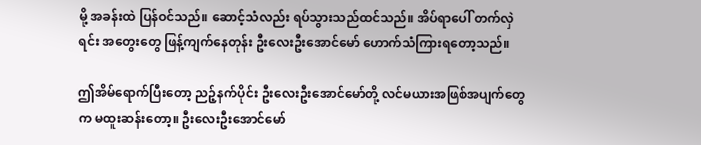မို့ အခန်းထဲ ပြန်ဝင်သည်။ ဆောင့်သံလည်း ရပ်သွားသည်ထင်သည်။ အိပ်ရာပေါ် တက်လှဲရင်း အတွေးတွေ ဖြန့်ကျက်နေတုန်း ဦးလေးဦးအောင်မော် ဟောက်သံကြားရတော့သည်။

ဤအိမ်ရောက်ပြီးတော့ ညဉ့်နက်ပိုင်း ဦးလေးဦးအောင်မော်တို့ လင်မယားအဖြစ်အပျက်တွေက မထူးဆန်းတော့။ ဦးလေးဦးအောင်မော်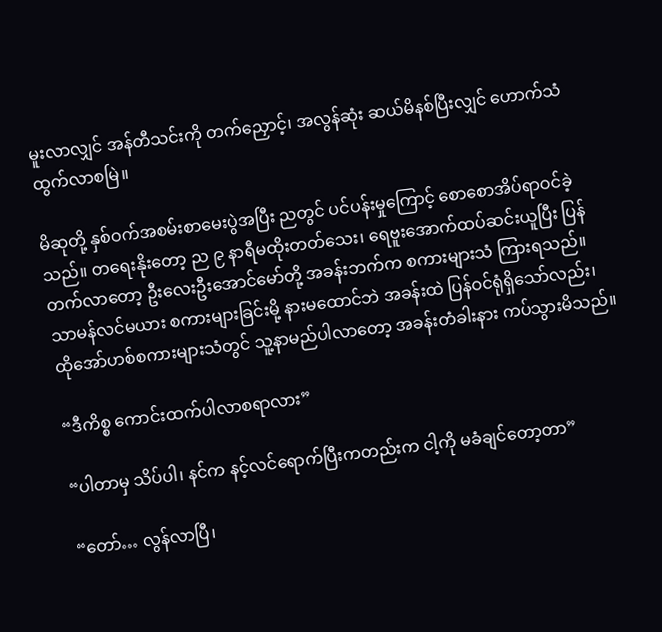မူးလာလျှင် အန်တီသင်းကို တက်ညှောင့်၊ အလွန်ဆုံး ဆယ်မိနစ်ပြီးလျှင် ဟောက်သံထွက်လာစမြဲ။

မိဆုတို့ နှစ်ဝက်အစမ်းစာမေးပွဲအပြီး ညတွင် ပင်ပန်းမှုကြောင့် စောစောအိပ်ရာဝင်ခဲ့သည်။ တရေးနိုးတော့ ည ၉ နာရီမထိုးတတ်သေး၊ ရေဗူးအောက်ထပ်ဆင်းယူပြီး ပြန်တက်လာတော့ ဦးလေးဦးအောင်မော်တို့ အခန်းဘက်က စကားများသံ ကြားရသည်။ သာမန်လင်မယား စကားများခြင်းမို့ နားမထောင်ဘဲ အခန်းထဲ ပြန်ဝင်ရုံရှိသော်လည်း၊ ထိုအော်ဟစ်စကားများသံတွင် သူ့နာမည်ပါလာတော့ အခန်းတံခါးနား ကပ်သွားမိသည်။

“ဒီကိစ္စ ကောင်းထက်ပါလာစရာလား”

“ပါတာမှ သိပ်ပါ၊ နင်က နင့်လင်ရောက်ပြီးကတည်းက ငါ့ကို မခံချင်တော့တာ”

“တော်… လွန်လာပြီ၊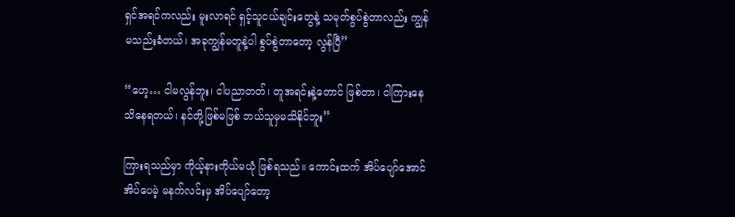ရှင်အရင်ကလည်း မူးလာရင် ရှင့်သူငယ်ချင်းတွေနဲ့ သမုတ်စွပ်စွဲတာလည်း ကျွန်မသည်းခံတယ်၊ အခုကျွန်မတူနဲ့ပါ စွပ်စွဲတာတော့ လွန်ပြီ”

“ဟေ့… ငါမလွန်ဘူး၊ ငါပညာတတ်၊ တူအရင်းနဲ့တောင် ဖြစ်တာ၊ ငါကြားနေသိနေရတယ်၊ နင်တို့ဖြစ်မဖြစ် ဘယ်သူမှမသိနိုင်ဘူး”

ကြားရသည်မှာ ကိုယ့်နားကိုယ်မယုံ ဖြစ်ရသည်။ ကောင်းထက် အိပ်ပျော်အောင်အိပ်ပေမဲ့ မနက်လင်းမှ အိပ်ပျော်တော့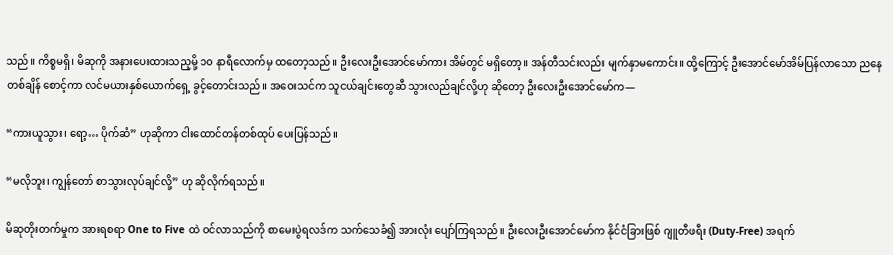သည်။ ကိစ္စမရှိ၊ မိဆုကို အနားပေးထားသည့မို့ ၁၀ နာရီလောက်မှ ထတော့သည်။ ဦးလေးဦးအောင်မော်ကား အိမ်တွင် မရှိတော့။ အန်တီသင်းလည်း မျက်နှာမကောင်း။ ထို့ကြောင့် ဦးအောင်မော်အိမ်ပြန်လာသော ညနေတစ်ချိန် စောင့်ကာ လင်မယားနှစ်ယောက်ရှေ့ ခွင့်တောင်းသည်။ အဝေးသင်က သူငယ်ချင်းတွေဆီ သွားလည်ချင်လို့ဟု ဆိုတော့ ဦးလေးဦးအောင်မော်က—

“ကားယူသွား၊ ရော့… ပိုက်ဆံ” ဟုဆိုကာ ငါးထောင်တန်တစ်ထုပ် ပေးပြန်သည်။

“မလိုဘူး၊ ကျွန်တော် စာသွားလုပ်ချင်လို့” ဟု ဆိုလိုက်ရသည်။

မိဆုတိုးတက်မှုက အားရစရာ One to Five ထဲ ဝင်လာသည်ကို စာမေးပွဲရလဒ်က သက်သေခံ၍ အားလုံး ပျော်ကြရသည်။ ဦးလေးဦးအောင်မော်က နိုင်ငံခြားဖြစ် ဂျူတီဖရီး (Duty-Free) အရက်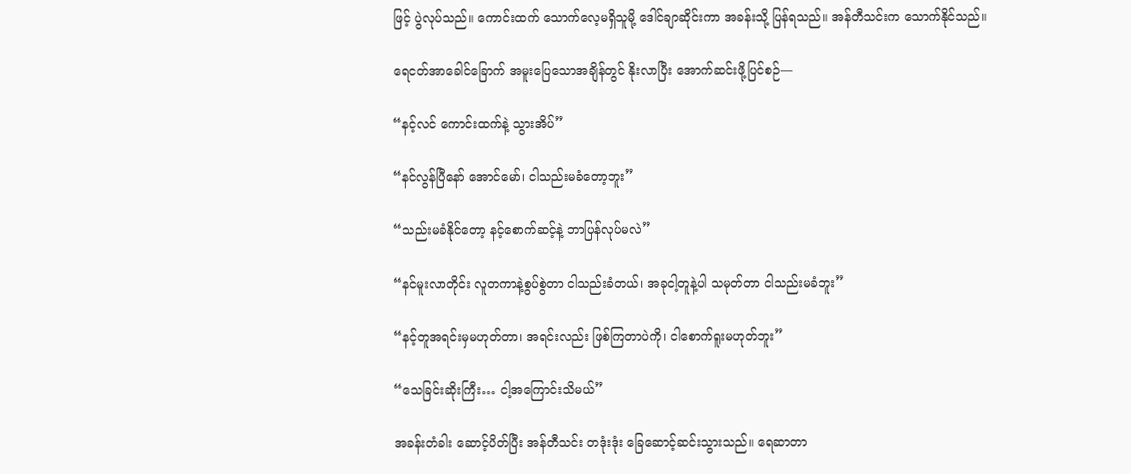ဖြင့် ပွဲလုပ်သည်။ ကောင်းထက် သောက်လေ့မရှိသူမို့ ဒေါင်ချာဆိုင်းကာ အခန်းသို့ ပြန်ရသည်။ အန်တီသင်းက သောက်နိုင်သည်။

ရေငတ်အာခေါင်ခြောက် အမူးပြေသောအချိန်တွင် နိုးလာပြီး အောက်ဆင်းဖို့ပြင်စဉ်—

“နင့်လင် ကောင်းထက်နဲ့ သွားအိပ်”

“နင်လွန်ပြီနော် အောင်မော်၊ ငါသည်းမခံတော့ဘူး”

“သည်းမခံနိုင်တော့ နင့်စောက်ဆင့်နဲ့ ဘာပြန်လုပ်မလဲ”

“နင်မူးလာတိုင်း လူတကာနဲ့စွပ်စွဲတာ ငါသည်းခံတယ်၊ အခုငါ့တူနဲ့ပါ သမုတ်တာ ငါသည်းမခံဘူး”

“နင့်တူအရင်းမှမဟုတ်တာ၊ အရင်းလည်း ဖြစ်ကြတာပဲကို၊ ငါစောက်ရူးမဟုတ်ဘူး”

“သေခြင်းဆိုးကြီး… ငါ့အကြောင်းသိမယ်”

အခန်းတံခါး ဆောင့်ပိတ်ပြီး အန်တီသင်း တဒုံးဒုံး ခြေဆောင့်ဆင်းသွားသည်။ ရေဆာတာ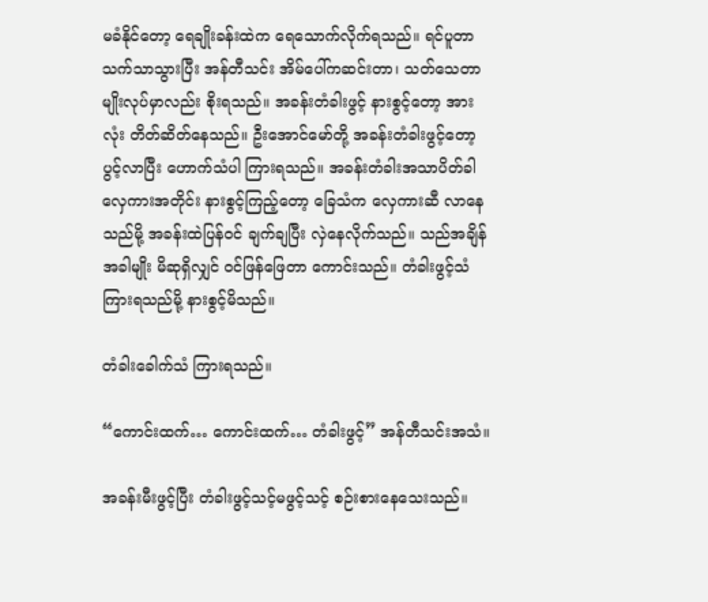မခံနိုင်တော့ ရေချိုးခန်းထဲက ရေသောက်လိုက်ရသည်။ ရင်ပူတာသက်သာသွားပြီး အန်တီသင်း အိမ်ပေါ်ကဆင်းတာ၊ သတ်သေတာမျိုးလုပ်မှာလည်း စိုးရသည်။ အခန်းတံခါးဖွင့် နားစွင့်တော့ အားလုံး တိတ်ဆိတ်နေသည်။ ဦးအောင်မော်တို့ အခန်းတံခါးဖွင့်တော့ ပွင့်လာပြီး ဟောက်သံပါ ကြားရသည်။ အခန်းတံခါးအသာပိတ်ခါ လှေကားအတိုင်း နားစွင့်ကြည့်တော့ ခြေသံက လှေကားဆီ လာနေသည်မို့ အခန်းထဲပြန်ဝင် ချက်ချပြီး လှဲနေလိုက်သည်။ သည်အချိန်အခါမျိုး မိဆုရှိလျှင် ဝင်ဖြန်ဖြေတာ ကောင်းသည်။ တံခါးဖွင့်သံကြားရသည်မို့ နားစွင့်မိသည်။

တံခါးခေါက်သံ ကြားရသည်။

“ကောင်းထက်… ကောင်းထက်… တံခါးဖွင့်” အန်တီသင်းအသံ။

အခန်းမီးဖွင့်ပြီး တံခါးဖွင့်သင့်မဖွင့်သင့် စဉ်းစားနေသေးသည်။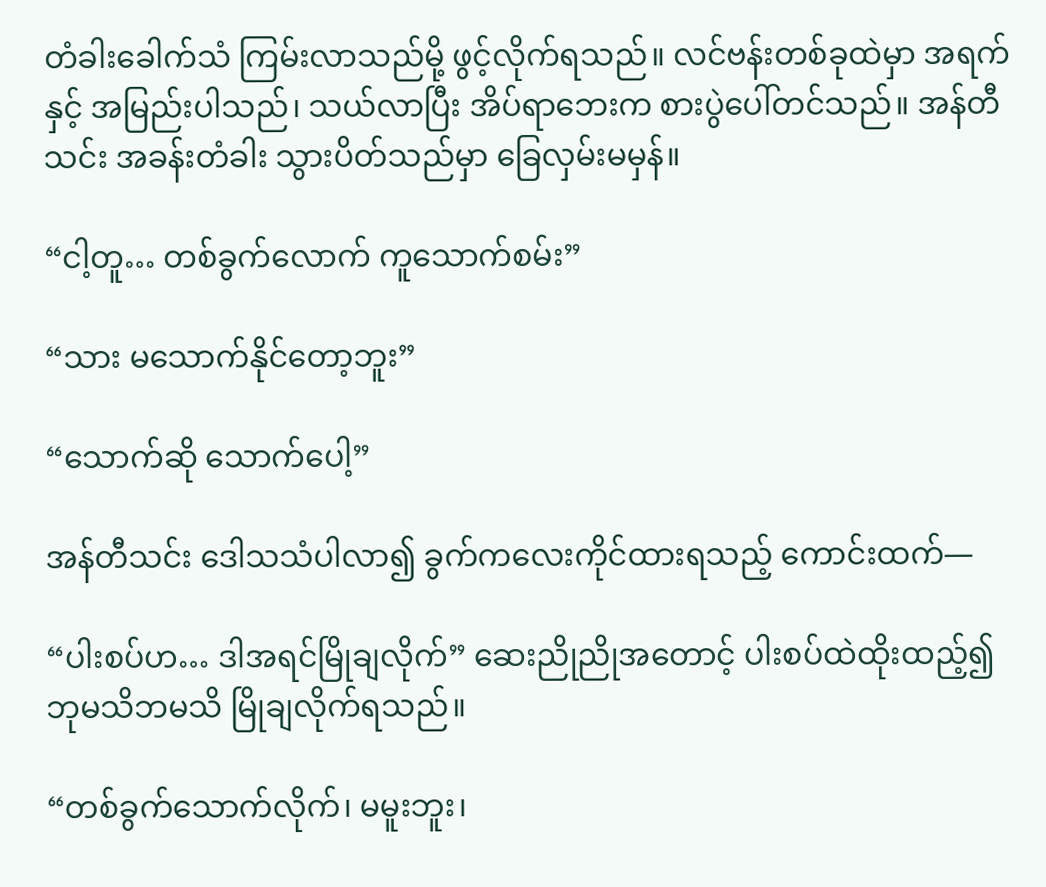တံခါးခေါက်သံ ကြမ်းလာသည်မို့ ဖွင့်လိုက်ရသည်။ လင်ဗန်းတစ်ခုထဲမှာ အရက်နှင့် အမြည်းပါသည်၊ သယ်လာပြီး အိပ်ရာဘေးက စားပွဲပေါ်တင်သည်။ အန်တီသင်း အခန်းတံခါး သွားပိတ်သည်မှာ ခြေလှမ်းမမှန်။

“ငါ့တူ… တစ်ခွက်လောက် ကူသောက်စမ်း”

“သား မသောက်နိုင်တော့ဘူး”

“သောက်ဆို သောက်ပေါ့”

အန်တီသင်း ဒေါသသံပါလာ၍ ခွက်ကလေးကိုင်ထားရသည့် ကောင်းထက်—

“ပါးစပ်ဟ… ဒါအရင်မြိုချလိုက်” ဆေးညိုညိုအတောင့် ပါးစပ်ထဲထိုးထည့်၍ ဘုမသိဘမသိ မြိုချလိုက်ရသည်။

“တစ်ခွက်သောက်လိုက်၊ မမူးဘူး၊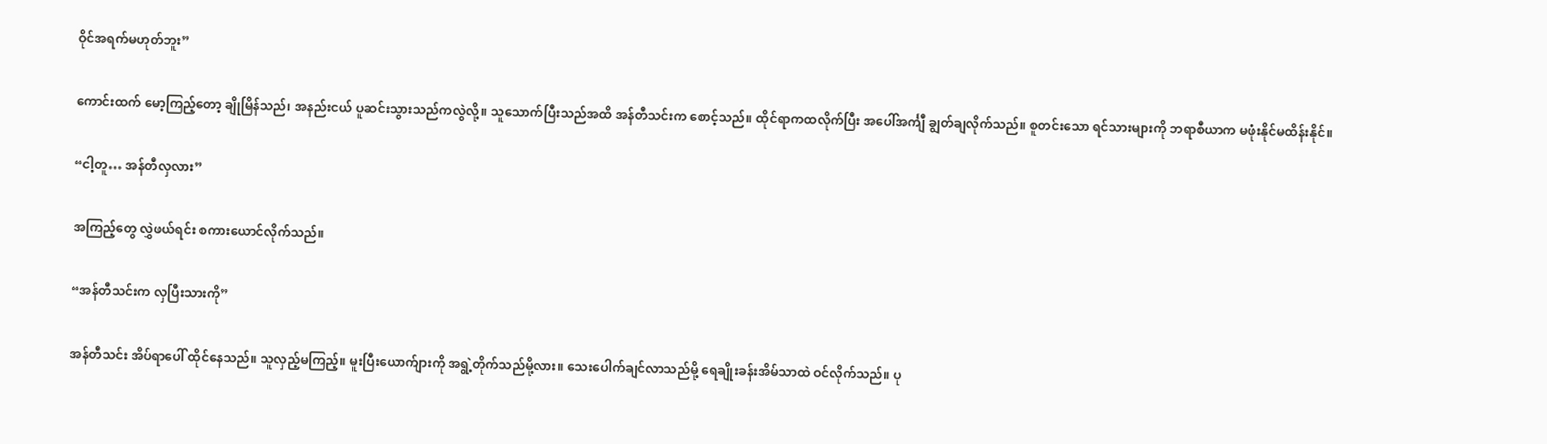ဝိုင်အရက်မဟုတ်ဘူး”

ကောင်းထက် မော့ကြည့်တော့ ချိုမြိန်သည်၊ အနည်းငယ် ပူဆင်းသွားသည်ကလွဲလို့။ သူသောက်ပြီးသည်အထိ အန်တီသင်းက စောင့်သည်။ ထိုင်ရာကထလိုက်ပြီး အပေါ်အင်္ကျီ ချွတ်ချလိုက်သည်။ စူတင်းသော ရင်သားများကို ဘရာစီယာက မဖုံးနိုင်မထိန်းနိုင်။

“ငါ့တူ… အန်တီလှလား”

အကြည့်တွေ လွှဲဖယ်ရင်း စကားယောင်လိုက်သည်။

“အန်တီသင်းက လှပြီးသားကို”

အန်တီသင်း အိပ်ရာပေါ် ထိုင်နေသည်။ သူလှည့်မကြည့်။ မူးပြီးယောက်ျားကို အရွဲ့တိုက်သည်မို့လား။ သေးပေါက်ချင်လာသည်မို့ ရေချိုးခန်းအိမ်သာထဲ ဝင်လိုက်သည်။ ပု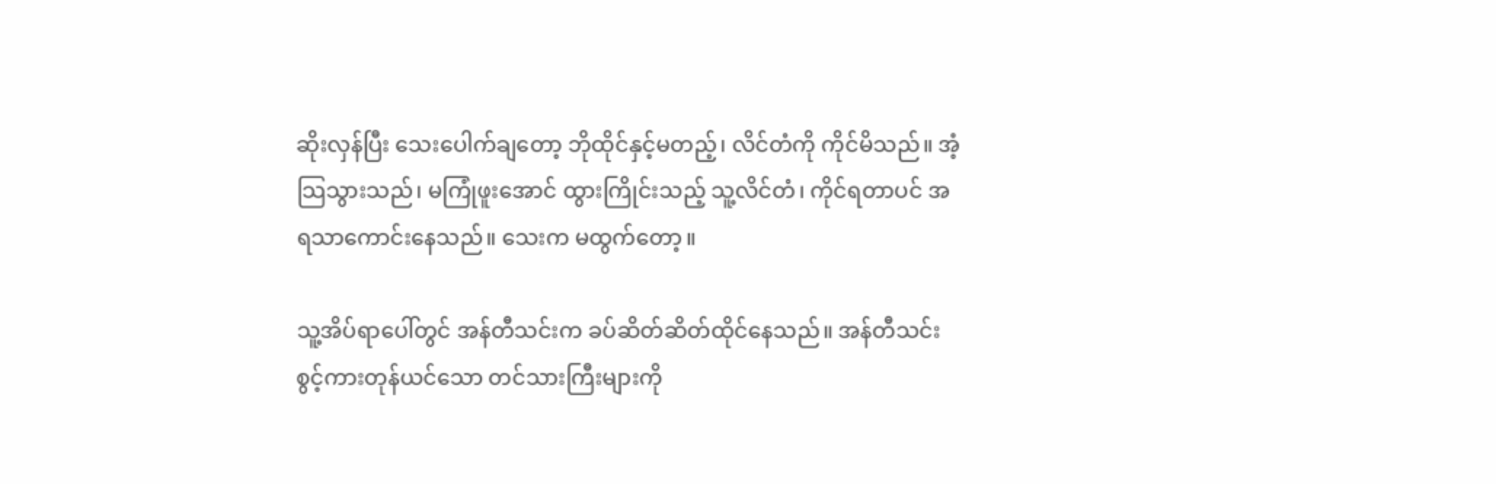ဆိုးလှန်ပြီး သေးပေါက်ချတော့ ဘိုထိုင်နှင့်မတည့်၊ လိင်တံကို ကိုင်မိသည်။ အံ့သြသွားသည်၊ မကြုံဖူးအောင် ထွားကြိုင်းသည့် သူ့လိင်တံ၊ ကိုင်ရတာပင် အရသာကောင်းနေသည်။ သေးက မထွက်တော့။

သူ့အိပ်ရာပေါ်တွင် အန်တီသင်းက ခပ်ဆိတ်ဆိတ်ထိုင်နေသည်။ အန်တီသင်း စွင့်ကားတုန်ယင်သော တင်သားကြီးများကို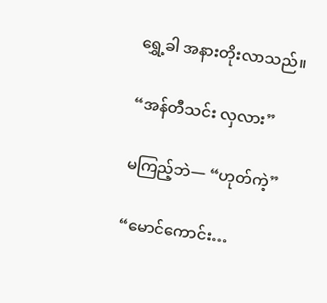ရွှေ့ခါ အနားတိုးလာသည်။

“အန်တီသင်း လှလား”

မကြည့်ဘဲ— “ဟုတ်ကဲ့”

“မောင်ကောင်း…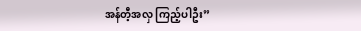အန်တီ့အလှ ကြည့်ပါဦး”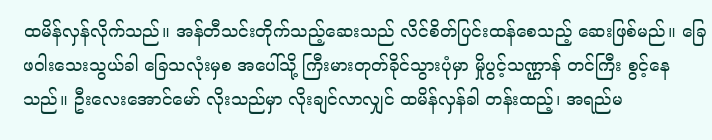ထမိန်လှန်လိုက်သည်။ အန်တီသင်းတိုက်သည့်ဆေးသည် လိင်စိတ်ပြင်းထန်စေသည့် ဆေးဖြစ်မည်။ ခြေဖဝါးသေးသွယ်ခါ ခြေသလုံးမှစ အပေါ်သို့ ကြီးမားတုတ်ခိုင်သွားပုံမှာ မှိုပွင့်သဏ္ဌာန် တင်ကြီး စွင့်နေသည်။ ဦးလေးအောင်မော် လိုးသည်မှာ လိုးချင်လာလျှင် ထမိန်လှန်ခါ တန်းထည့်၊ အရည်မ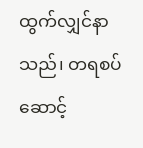ထွက်လျှင်နာသည်၊ တရစပ်ဆောင့်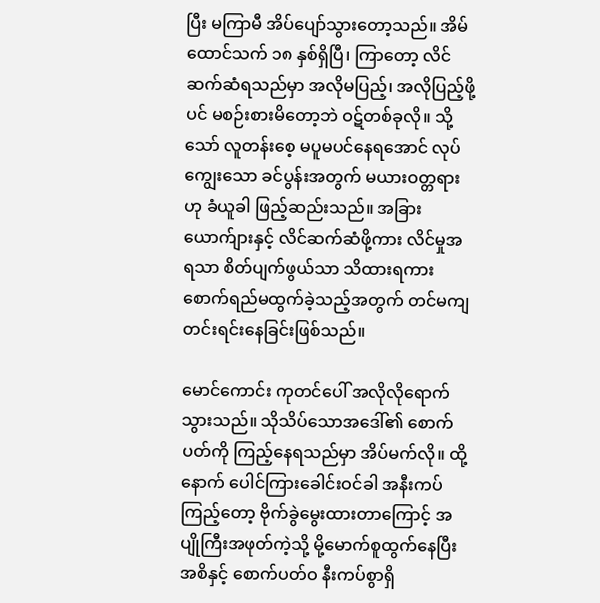ပြီး မကြာမီ အိပ်ပျော်သွားတော့သည်။ အိမ်ထောင်သက် ၁၈ နှစ်ရှိပြီ၊ ကြာတော့ လိင်ဆက်ဆံရသည်မှာ အလိုမပြည့်၊ အလိုပြည့်ဖို့ပင် မစဉ်းစားမိတော့ဘဲ ဝဋ်တစ်ခုလို။ သို့သော် လူတန်းစေ့ မပူမပင်နေရအောင် လုပ်ကျွေးသော ခင်ပွန်းအတွက် မယားဝတ္တရားဟု ခံယူခါ ဖြည့်ဆည်းသည်။ အခြားယောက်ျားနှင့် လိင်ဆက်ဆံဖို့ကား လိင်မှုအရသာ စိတ်ပျက်ဖွယ်သာ သိထားရကား စောက်ရည်မထွက်ခဲ့သည့်အတွက် တင်မကျ တင်းရင်းနေခြင်းဖြစ်သည်။

မောင်ကောင်း ကုတင်ပေါ် အလိုလိုရောက်သွားသည်။ သိုသိပ်သောအဒေါ်၏ စောက်ပတ်ကို ကြည့်နေရသည်မှာ အိပ်မက်လို။ ထို့နောက် ပေါင်ကြားခေါင်းဝင်ခါ အနီးကပ်ကြည့်တော့ ဗိုက်ခွဲမွေးထားတာကြောင့် အပျိုကြီးအဖုတ်ကဲ့သို့ မို့မောက်စူထွက်နေပြီး အစိနှင့် စောက်ပတ်ဝ နီးကပ်စွာရှိ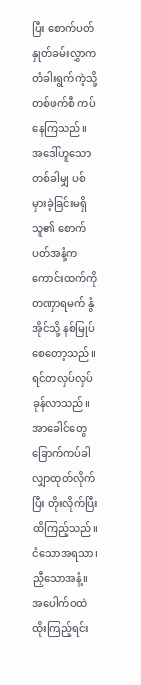ပြီး စောက်ပတ်နှုတ်ခမ်းလွှာက တံခါးရွက်ကဲ့သို့ တစ်ဖက်စီ ကပ်နေကြသည်။ အဒေါ်ဟူသော တစ်ခါမျှ ပစ်မှားခဲ့ခြင်းမရှိသူ၏ စောက်ပတ်အနံ့က ကောင်းထက်ကို တဏှာရမက် နွံအိုင်သို့ နစ်မြုပ်စေတော့သည်။ ရင်တလှပ်လှပ်ခုန်လာသည်။ အာခေါင်တွေ ခြောက်ကပ်ခါ လျှာထုတ်လိုက်ပြီး တိုးလိုက်ပြီး ထိကြည့်သည်။ ငံသောအရသာ၊ ညှီသောအနံ့။ အပေါက်ဝထဲ ထိုးကြည့်ရင်း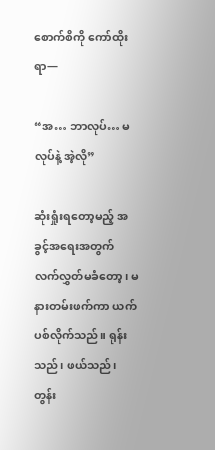စောက်စိကို ကော်ထိုးရာ—

“အ… ဘာလုပ်… မလုပ်နဲ့ အဲ့လို”

ဆုံးရှုံးရတော့မည့် အခွင့်အရေးအတွက် လက်လွှတ်မခံတော့၊ မနားတမ်းဖက်ကာ ယက်ပစ်လိုက်သည်။ ရုန်းသည်၊ ဖယ်သည်၊ တွန်း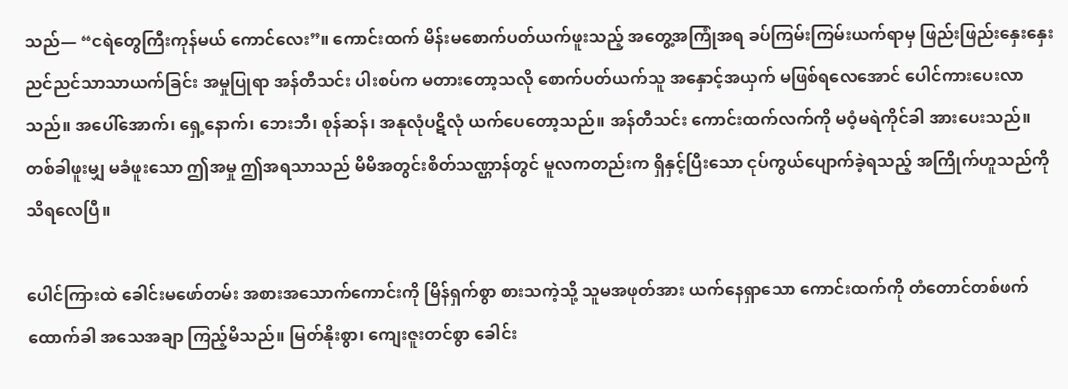သည်— “ငရဲတွေကြီးကုန်မယ် ကောင်လေး”။ ကောင်းထက် မိန်းမစောက်ပတ်ယက်ဖူးသည့် အတွေ့အကြုံအရ ခပ်ကြမ်းကြမ်းယက်ရာမှ ဖြည်းဖြည်းနှေးနှေး ညင်ညင်သာသာယက်ခြင်း အမှုပြုရာ အန်တီသင်း ပါးစပ်က မတားတော့သလို စောက်ပတ်ယက်သူ အနှောင့်အယှက် မဖြစ်ရလေအောင် ပေါင်ကားပေးလာသည်။ အပေါ်အောက်၊ ရှေ့နောက်၊ ဘေးဘီ၊ စုန်ဆန်၊ အနုလုံပဋိလုံ ယက်ပေတော့သည်။ အန်တီသင်း ကောင်းထက်လက်ကို မဝံ့မရဲကိုင်ခါ အားပေးသည်။ တစ်ခါဖူးမျှ မခံဖူးသော ဤအမှု ဤအရသာသည် မိမိအတွင်းစိတ်သဏ္ဌာန်တွင် မူလကတည်းက ရှိနှင့်ပြီးသော ငုပ်ကွယ်ပျောက်ခဲ့ရသည့် အကြိုက်ဟူသည်ကို သိရလေပြီ။

ပေါင်ကြားထဲ ခေါင်းမဖော်တမ်း အစားအသောက်ကောင်းကို မြိန်ရှက်စွာ စားသကဲ့သို့ သူမအဖုတ်အား ယက်နေရှာသော ကောင်းထက်ကို တံတောင်တစ်ဖက်ထောက်ခါ အသေအချာ ကြည့်မိသည်။ မြတ်နိုးစွာ၊ ကျေးဇူးတင်စွာ ခေါင်း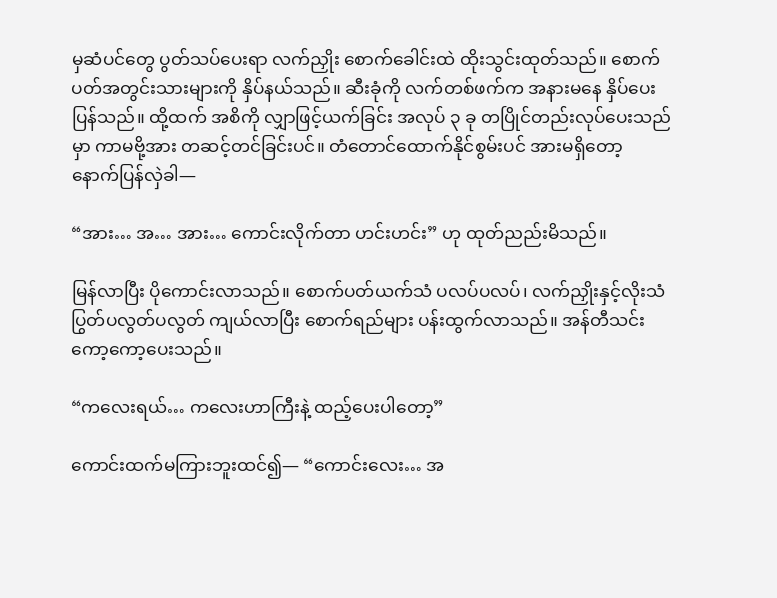မှဆံပင်တွေ ပွတ်သပ်ပေးရာ လက်ညှိုး စောက်ခေါင်းထဲ ထိုးသွင်းထုတ်သည်။ စောက်ပတ်အတွင်းသားများကို နှိပ်နယ်သည်။ ဆီးခုံကို လက်တစ်ဖက်က အနားမနေ နှိပ်ပေးပြန်သည်။ ထို့ထက် အစိကို လျှာဖြင့်ယက်ခြင်း အလုပ် ၃ ခု တပြိုင်တည်းလုပ်ပေးသည်မှာ ကာမဗို့အား တဆင့်တင်ခြင်းပင်။ တံတောင်ထောက်နိုင်စွမ်းပင် အားမရှိတော့ နောက်ပြန်လှဲခါ—

“အား… အ… အား… ကောင်းလိုက်တာ ဟင်းဟင်း” ဟု ထုတ်ညည်းမိသည်။

မြန်လာပြီး ပိုကောင်းလာသည်။ စောက်ပတ်ယက်သံ ပလပ်ပလပ်၊ လက်ညှိုးနှင့်လိုးသံ ပြွတ်ပလွတ်ပလွတ် ကျယ်လာပြီး စောက်ရည်များ ပန်းထွက်လာသည်။ အန်တီသင်း ကော့ကော့ပေးသည်။

“ကလေးရယ်… ကလေးဟာကြီးနဲ့ ထည့်ပေးပါတော့”

ကောင်းထက်မကြားဘူးထင်၍— “ကောင်းလေး… အ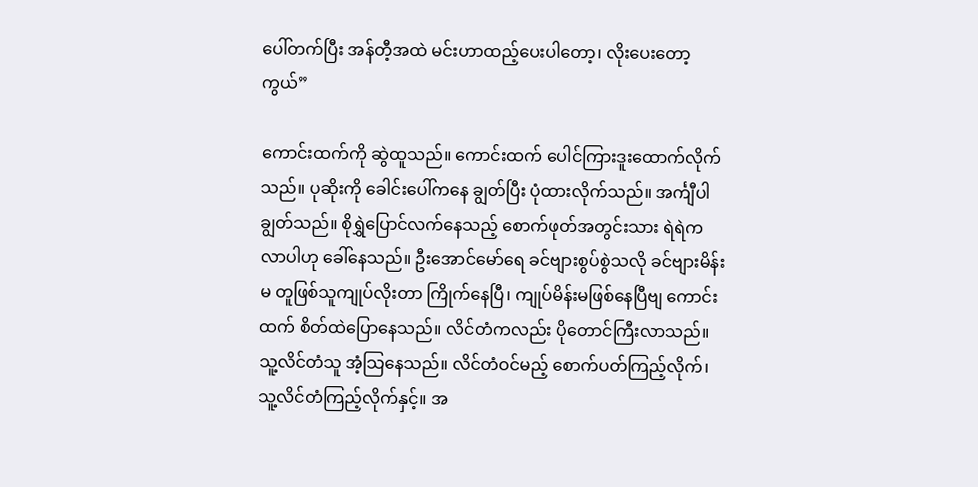ပေါ်တက်ပြီး အန်တီ့အထဲ မင်းဟာထည့်ပေးပါတော့၊ လိုးပေးတော့ကွယ်”

ကောင်းထက်ကို ဆွဲထူသည်။ ကောင်းထက် ပေါင်ကြားဒူးထောက်လိုက်သည်။ ပုဆိုးကို ခေါင်းပေါ်ကနေ ချွတ်ပြီး ပုံထားလိုက်သည်။ အင်္ကျီပါချွတ်သည်။ စိုရွှဲပြောင်လက်နေသည့် စောက်ဖုတ်အတွင်းသား ရဲရဲက လာပါဟု ခေါ်နေသည်။ ဦးအောင်မော်ရေ ခင်ဗျားစွပ်စွဲသလို ခင်ဗျားမိန်းမ တူဖြစ်သူကျုပ်လိုးတာ ကြိုက်နေပြီ၊ ကျုပ်မိန်းမဖြစ်နေပြီဗျ ကောင်းထက် စိတ်ထဲပြောနေသည်။ လိင်တံကလည်း ပိုတောင်ကြီးလာသည်။ သူ့လိင်တံသူ အံ့သြနေသည်။ လိင်တံဝင်မည့် စောက်ပတ်ကြည့်လိုက်၊ သူ့လိင်တံကြည့်လိုက်နှင့်။ အ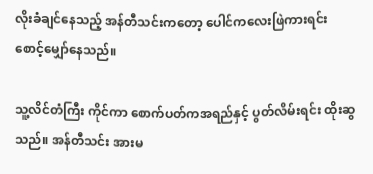လိုးခံချင်နေသည့် အန်တီသင်းကတော့ ပေါင်ကလေးဖြဲကားရင်း စောင့်မျှော်နေသည်။

သူ့လိင်တံကြီး ကိုင်ကာ စောက်ပတ်ကအရည်နှင့် ပွတ်လိမ်းရင်း ထိုးဆွသည်။ အန်တီသင်း အားမ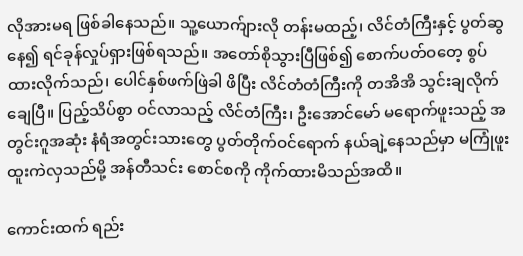လိုအားမရ ဖြစ်ခါနေသည်။ သူ့ယောက်ျားလို တန်းမထည့်၊ လိင်တံကြီးနှင့် ပွတ်ဆွနေ၍ ရင်ခုန်လှုပ်ရှားဖြစ်ရသည်။ အတော်စိုသွားပြီဖြစ်၍ စောက်ပတ်ဝတေ့ စွပ်ထားလိုက်သည်၊ ပေါင်နှစ်ဖက်ဖြဲခါ ဖိပြီး လိင်တံတံကြီးကို တအိအိ သွင်းချလိုက်ချေပြီ။ ပြည့်သိပ်စွာ ဝင်လာသည့် လိင်တံကြီး၊ ဦးအောင်မော် မရောက်ဖူးသည့် အတွင်းဂူအဆုံး နံရံအတွင်းသားတွေ ပွတ်တိုက်ဝင်ရောက် နယ်ချဲ့နေသည်မှာ မကြုံဖူးထူးကဲလှသည်မို့ အန်တီသင်း စောင်စကို ကိုက်ထားမိသည်အထိ။

ကောင်းထက် ရည်း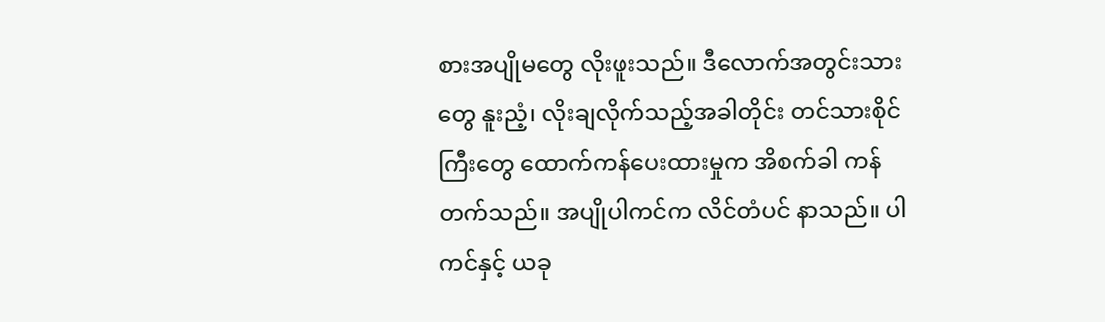စားအပျိုမတွေ လိုးဖူးသည်။ ဒီလောက်အတွင်းသားတွေ နူးညံ့၊ လိုးချလိုက်သည့်အခါတိုင်း တင်သားစိုင်ကြီးတွေ ထောက်ကန်ပေးထားမှုက အိစက်ခါ ကန်တက်သည်။ အပျိုပါကင်က လိင်တံပင် နာသည်။ ပါကင်နှင့် ယခု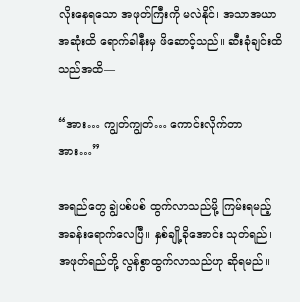လိုးနေရသော အဖုတ်ကြီးကို မလဲနိုင်၊ အသာအယာ အဆုံးထိ ရောက်ခါနီးမှ ဖိဆောင့်သည်။ ဆီးခုံချင်းထိသည်အထိ—

“အား… ကျွတ်ကျွတ်… ကောင်းလိုက်တာ အား…”

အရည်တွေ ချွဲပစ်ပစ် ထွက်လာသည်မို့ ကြမ်းရမည့် အခန်းရောက်လေပြီ။ နှစ်ချို့ခိုအောင်း သုတ်ရည်၊ အဖုတ်ရည်တို့ လွန်စွာထွက်လာသည်ဟု ဆိုရမည်။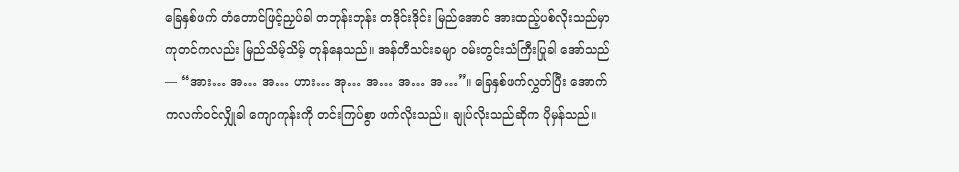ခြေနှစ်ဖက် တံတောင်ဖြင့်ညှပ်ခါ တဘုန်းဘုန်း တဒိုင်းဒိုင်း မြည်အောင် အားထည့်ပစ်လိုးသည်မှာ ကုတင်ကလည်း မြည်သိမ့်သိမ့် တုန်နေသည်။ အန်တီသင်းခမျာ ဝမ်းတွင်းသံကြီးပြုခါ အော်သည်— “အား… အ… အ… ဟား… အု… အ… အ… အ…”။ ခြေနှစ်ဖက်လွှတ်ပြီး အောက်ကလက်ဝင်လျှိုခါ ကျောကုန်းကို တင်းကြပ်စွာ ဖက်လိုးသည်။ ချုပ်လိုးသည်ဆိုက ပိုမှန်သည်။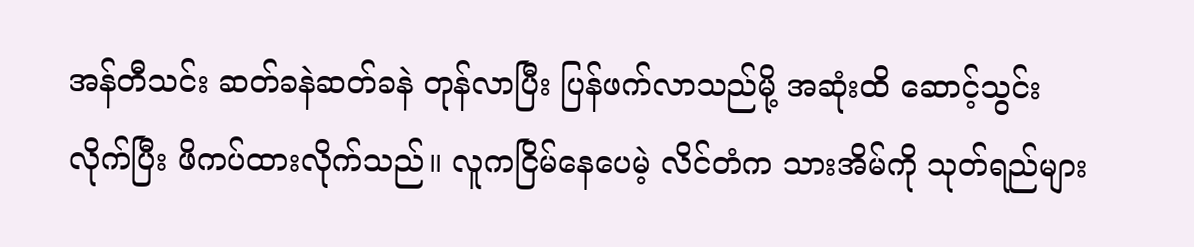အန်တီသင်း ဆတ်ခနဲဆတ်ခနဲ တုန်လာပြီး ပြန်ဖက်လာသည်မို့ အဆုံးထိ ဆောင့်သွင်းလိုက်ပြီး ဖိကပ်ထားလိုက်သည်။ လူကငြိမ်နေပေမဲ့ လိင်တံက သားအိမ်ကို သုတ်ရည်များ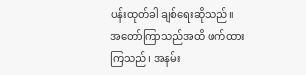ပန်းထုတ်ခါ ချစ်ရေးဆိုသည်။ အတော်ကြာသည်အထိ ဖက်ထားကြသည်၊ အနမ်း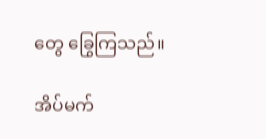တွေ ခြွေကြသည်။

အိပ်မက်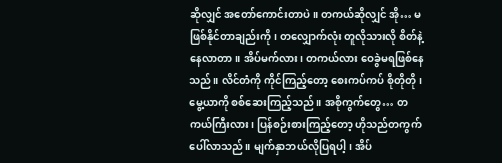ဆိုလျှင် အတော်ကောင်းတာပဲ။ တကယ်ဆိုလျှင် အို… မဖြစ်နိုင်တာချည်းကို၊ တလျှောက်လုံး တူလိုသားလို စိတ်နဲ့နေလာတာ။ အိပ်မက်လား၊ တကယ်လား ဝေခွဲမရဖြစ်နေသည်။ လိင်တံကို ကိုင်ကြည့်တော့ စေးကပ်ကပ် စိုတိုတို၊ မွေ့ယာကို စစ်ဆေးကြည့်သည်။ အစိုကွက်တွေ… တကယ်ကြီးလား၊ ပြန်စဉ်းစားကြည့်တော့ ဟိုသည်တကွက် ပေါ်လာသည်။ မျက်နှာဘယ်လိုပြရပါ့၊ အိပ်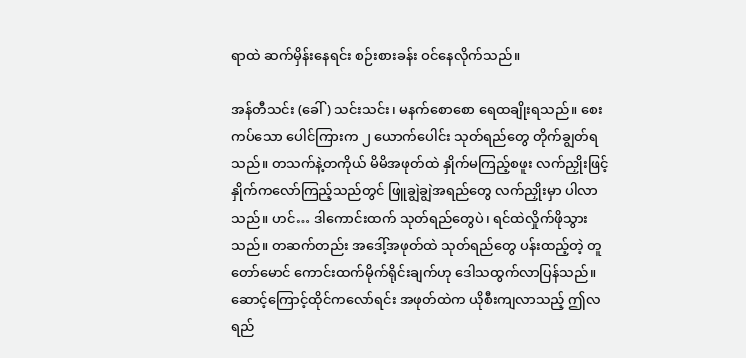ရာထဲ ဆက်မှိန်းနေရင်း စဉ်းစားခန်း ဝင်နေလိုက်သည်။

အန်တီသင်း (ခေါ်) သင်းသင်း၊ မနက်စောစော ရေထချိုးရသည်။ စေးကပ်သော ပေါင်ကြားက ၂ ယောက်ပေါင်း သုတ်ရည်တွေ တိုက်ချွတ်ရသည်။ တသက်နဲ့တကိုယ် မိမိအဖုတ်ထဲ နှိုက်မကြည့်စဖူး လက်ညှိုးဖြင့် နှိုက်ကလော်ကြည့်သည်တွင် ဖြူချွဲချွဲအရည်တွေ လက်ညှိုးမှာ ပါလာသည်။ ဟင်… ဒါကောင်းထက် သုတ်ရည်တွေပဲ၊ ရင်ထဲလှိုက်ဖိုသွားသည်။ တဆက်တည်း အဒေါ့်အဖုတ်ထဲ သုတ်ရည်တွေ ပန်းထည့်တဲ့ တူတော်မောင် ကောင်းထက်မိုက်ရိုင်းချက်ဟု ဒေါသထွက်လာပြန်သည်။ ဆောင့်ကြောင့်ထိုင်ကလော်ရင်း အဖုတ်ထဲက ယိုစီးကျလာသည့် ဤလရည်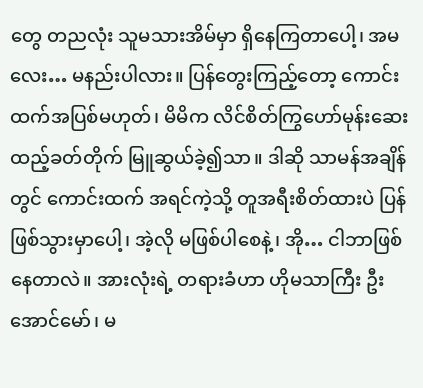တွေ တညလုံး သူမသားအိမ်မှာ ရှိနေကြတာပေါ့၊ အမလေး… မနည်းပါလား။ ပြန်တွေးကြည့်တော့ ကောင်းထက်အပြစ်မဟုတ်၊ မိမိက လိင်စိတ်ကြွဟော်မုန်းဆေး ထည့်ခတ်တိုက် မြူဆွယ်ခဲ့၍သာ။ ဒါဆို သာမန်အချိန်တွင် ကောင်းထက် အရင်ကဲ့သို့ တူအရီးစိတ်ထားပဲ ပြန်ဖြစ်သွားမှာပေါ့၊ အဲ့လို မဖြစ်ပါစေနဲ့၊ အို… ငါဘာဖြစ်နေတာလဲ။ အားလုံးရဲ့ တရားခံဟာ ဟိုမသာကြီး ဦးအောင်မော်၊ မ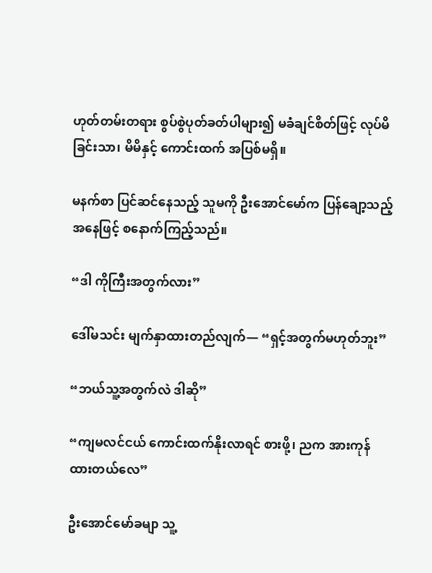ဟုတ်တမ်းတရား စွပ်စွဲပုတ်ခတ်ပါများ၍ မခံချင်စိတ်ဖြင့် လုပ်မိခြင်းသာ၊ မိမိနှင့် ကောင်းထက် အပြစ်မရှိ။

မနက်စာ ပြင်ဆင်နေသည့် သူမကို ဦးအောင်မော်က ပြန်ချော့သည့်အနေဖြင့် စနောက်ကြည့်သည်။

“ဒါ ကိုကြီးအတွက်လား”

ဒေါ်မသင်း မျက်နှာထားတည်လျက်— “ရှင့်အတွက်မဟုတ်ဘူး”

“ဘယ်သူ့အတွက်လဲ ဒါဆို”

“ကျမလင်ငယ် ကောင်းထက်နိုးလာရင် စားဖို့၊ ညက အားကုန်ထားတယ်လေ”

ဦးအောင်မော်ခမျာ သူ့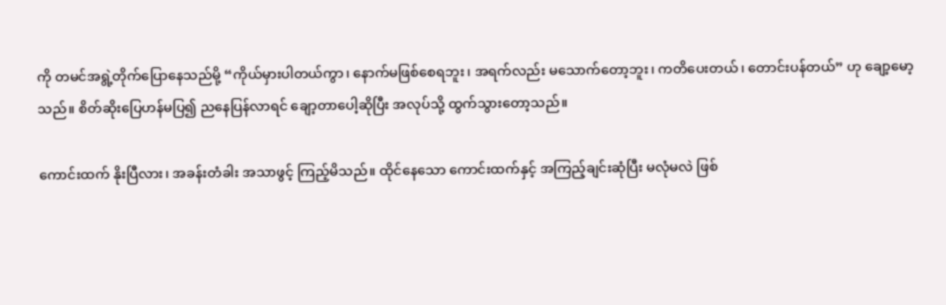ကို တမင်အရွဲ့တိုက်ပြောနေသည်မို့ “ကိုယ်မှားပါတယ်ကွာ၊ နောက်မဖြစ်စေရဘူး၊ အရက်လည်း မသောက်တော့ဘူး၊ ကတိပေးတယ်၊ တောင်းပန်တယ်” ဟု ချော့မော့သည်။ စိတ်ဆိုးပြေဟန်မပြ၍ ညနေပြန်လာရင် ချော့တာပေါ့ဆိုပြီး အလုပ်သို့ ထွက်သွားတော့သည်။

ကောင်းထက် နိုးပြီလား၊ အခန်းတံခါး အသာဖွင့် ကြည့်မိသည်။ ထိုင်နေသော ကောင်းထက်နှင့် အကြည့်ချင်းဆုံပြီး မလုံမလဲ ဖြစ်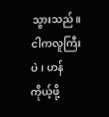သွားသည်။ ငါကလူကြီးပဲ၊ ဟန်ကိုယ့်ဖို့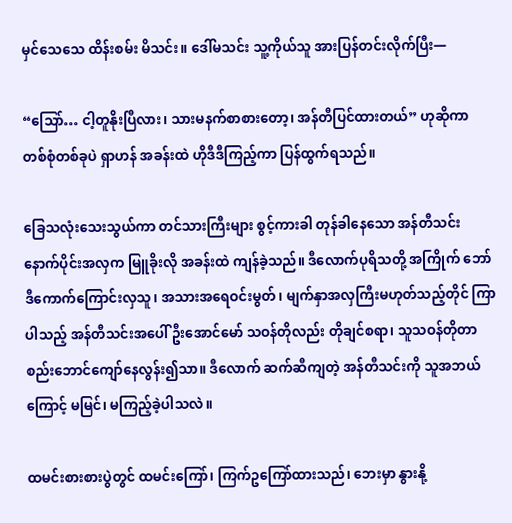မှင်သေသေ ထိန်းစမ်း မိသင်း။ ဒေါ်မသင်း သူ့ကိုယ်သူ အားပြန်တင်းလိုက်ပြီး—

“သြော်… ငါ့တူနိုးပြီလား၊ သားမနက်စာစားတော့၊ အန်တီပြင်ထားတယ်” ဟုဆိုကာ တစ်စုံတစ်ခုပဲ ရှာဟန် အခန်းထဲ ဟိုဒီဒီကြည့်ကာ ပြန်ထွက်ရသည်။

ခြေသလုံးသေးသွယ်ကာ တင်သားကြီးများ စွင့်ကားခါ တုန်ခါနေသော အန်တီသင်း နောက်ပိုင်းအလှက မြူခိုးလို အခန်းထဲ ကျန်ခဲ့သည်။ ဒီလောက်ပုရိသတို့ အကြိုက် ဘော်ဒီကောက်ကြောင်းလှသူ၊ အသားအရေဝင်းမွတ်၊ မျက်နှာအလှကြီးမဟုတ်သည့်တိုင် ကြာပါသည့် အန်တီသင်းအပေါ် ဦးအောင်မော် သဝန်တိုလည်း တိုချင်စရာ၊ သူသဝန်တိုတာ စည်းဘောင်ကျော်နေလွန်း၍သာ။ ဒီလောက် ဆက်ဆီကျတဲ့ အန်တီသင်းကို သူအဘယ်ကြောင့် မမြင်၊ မကြည့်ခဲ့ပါသလဲ။

ထမင်းစားစားပွဲတွင် ထမင်းကြော်၊ ကြက်ဥကြော်ထားသည်၊ ဘေးမှာ နွားနို့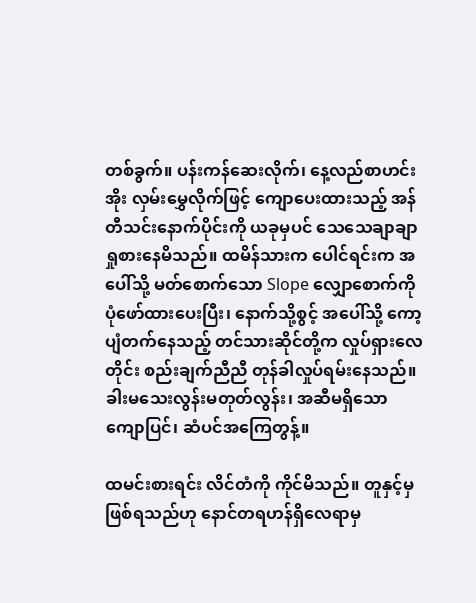တစ်ခွက်။ ပန်းကန်ဆေးလိုက်၊ နေ့လည်စာဟင်းအိုး လှမ်းမွှေလိုက်ဖြင့် ကျောပေးထားသည့် အန်တီသင်းနောက်ပိုင်းကို ယခုမှပင် သေသေချာချာ ရှုစားနေမိသည်။ ထမိန်သားက ပေါင်ရင်းက အပေါ်သို့ မတ်စောက်သော Slope လျှောစောက်ကို ပုံဖော်ထားပေးပြီး၊ နောက်သို့စွင့် အပေါ်သို့ ကော့ပျံတက်နေသည့် တင်သားဆိုင်တို့က လှုပ်ရှားလေတိုင်း စည်းချက်ညီညီ တုန်ခါလှုပ်ရမ်းနေသည်။ ခါးမသေးလွန်းမတုတ်လွန်း၊ အဆီမရှိသော ကျောပြင်၊ ဆံပင်အကြေတွန့်။

ထမင်းစားရင်း လိင်တံကို ကိုင်မိသည်။ တူနှင့်မှ ဖြစ်ရသည်ဟု နောင်တရဟန်ရှိလေရာမှ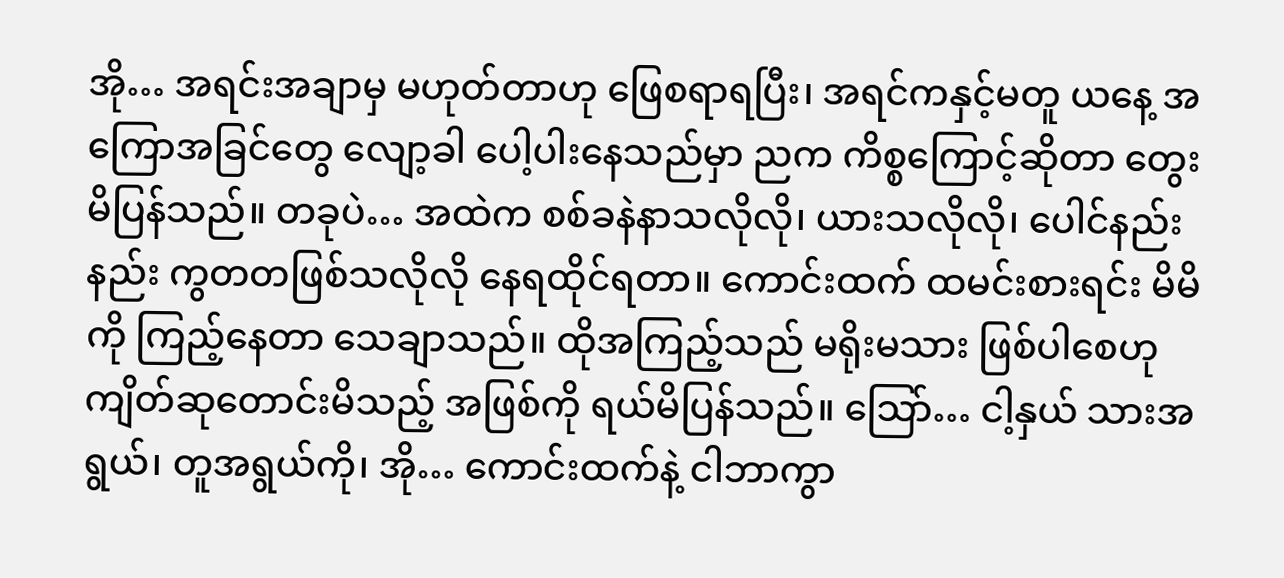အို… အရင်းအချာမှ မဟုတ်တာဟု ဖြေစရာရပြီး၊ အရင်ကနှင့်မတူ ယနေ့ အကြောအခြင်တွေ လျော့ခါ ပေါ့ပါးနေသည်မှာ ညက ကိစ္စကြောင့်ဆိုတာ တွေးမိပြန်သည်။ တခုပဲ… အထဲက စစ်ခနဲနာသလိုလို၊ ယားသလိုလို၊ ပေါင်နည်းနည်း ကွတတဖြစ်သလိုလို နေရထိုင်ရတာ။ ကောင်းထက် ထမင်းစားရင်း မိမိကို ကြည့်နေတာ သေချာသည်။ ထိုအကြည့်သည် မရိုးမသား ဖြစ်ပါစေဟု ကျိတ်ဆုတောင်းမိသည့် အဖြစ်ကို ရယ်မိပြန်သည်။ သြော်… ငါ့နှယ် သားအရွယ်၊ တူအရွယ်ကို၊ အို… ကောင်းထက်နဲ့ ငါဘာကွာ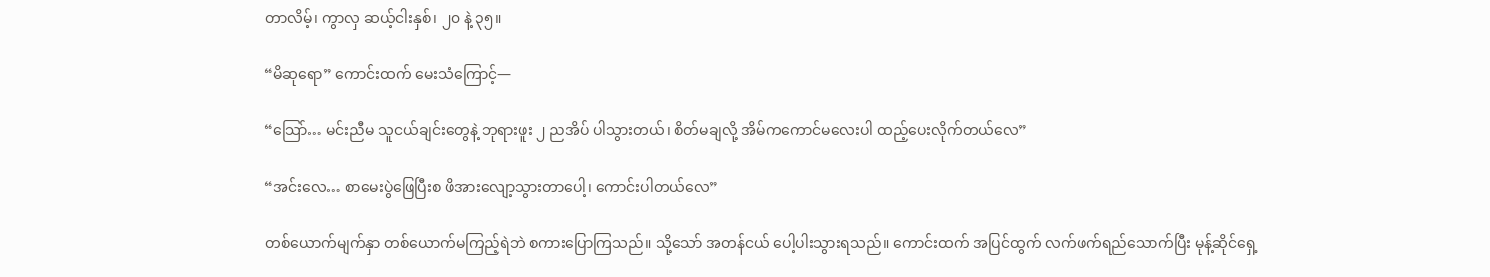တာလိမ့်၊ ကွာလှ ဆယ့်ငါးနှစ်၊ ၂၀ နဲ့ ၃၅။

“မိဆုရော” ကောင်းထက် မေးသံကြောင့်—

“သြော်… မင်းညီမ သူငယ်ချင်းတွေနဲ့ ဘုရားဖူး ၂ ညအိပ် ပါသွားတယ်၊ စိတ်မချလို့ အိမ်ကကောင်မလေးပါ ထည့်ပေးလိုက်တယ်လေ”

“အင်းလေ… စာမေးပွဲဖြေပြီးစ ဖိအားလျော့သွားတာပေါ့၊ ကောင်းပါတယ်လေ”

တစ်ယောက်မျက်နှာ တစ်ယောက်မကြည့်ရဲဘဲ စကားပြောကြသည်။ သို့သော် အတန်ငယ် ပေါ့ပါးသွားရသည်။ ကောင်းထက် အပြင်ထွက် လက်ဖက်ရည်သောက်ပြီး မုန့်ဆိုင်ရှေ့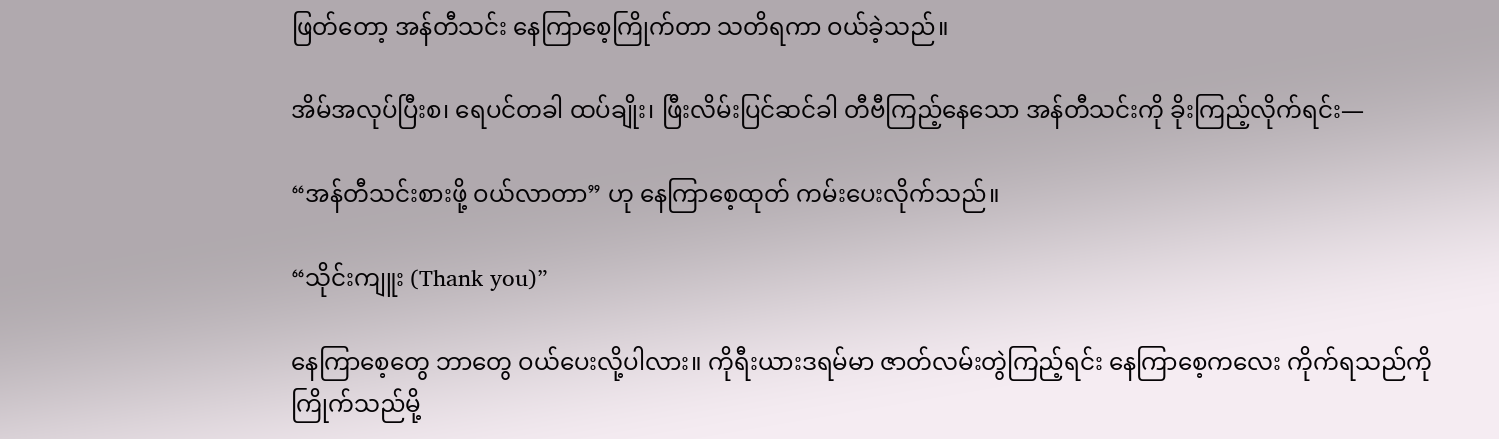ဖြတ်တော့ အန်တီသင်း နေကြာစေ့ကြိုက်တာ သတိရကာ ဝယ်ခဲ့သည်။

အိမ်အလုပ်ပြီးစ၊ ရေပင်တခါ ထပ်ချိုး၊ ဖြီးလိမ်းပြင်ဆင်ခါ တီဗီကြည့်နေသော အန်တီသင်းကို ခိုးကြည့်လိုက်ရင်း—

“အန်တီသင်းစားဖို့ ဝယ်လာတာ” ဟု နေကြာစေ့ထုတ် ကမ်းပေးလိုက်သည်။

“သိုင်းကျူး (Thank you)”

နေကြာစေ့တွေ ဘာတွေ ဝယ်ပေးလို့ပါလား။ ကိုရီးယားဒရမ်မာ ဇာတ်လမ်းတွဲကြည့်ရင်း နေကြာစေ့ကလေး ကိုက်ရသည်ကို ကြိုက်သည်မို့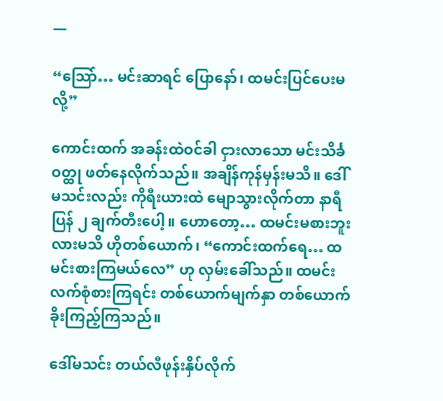—

“သြော်… မင်းဆာရင် ပြောနော်၊ ထမင်းပြင်ပေးမလို့”

ကောင်းထက် အခန်းထဲဝင်ခါ ငှားလာသော မင်းသိင်္ခဝတ္ထု ဖတ်နေလိုက်သည်။ အချိန်ကုန်မှန်းမသိ။ ဒေါ်မသင်းလည်း ကိုရီးယားထဲ မျောသွားလိုက်တာ နာရီပြန် ၂ ချက်တီးပေါ့။ ဟောတော့… ထမင်းမစားဘူးလားမသိ ဟိုတစ်ယောက်၊ “ကောင်းထက်ရေ… ထမင်းစားကြမယ်လေ” ဟု လှမ်းခေါ်သည်။ ထမင်းလက်စုံစားကြရင်း တစ်ယောက်မျက်နှာ တစ်ယောက် ခိုးကြည့်ကြသည်။

ဒေါ်မသင်း တယ်လီဖုန်းနှိပ်လိုက်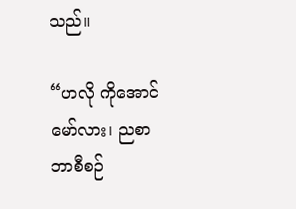သည်။

“ဟလို ကိုအောင်မော်လား၊ ညစာဘာစီစဉ်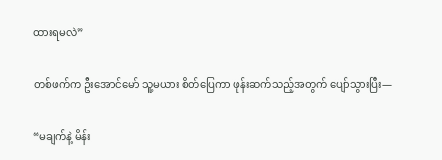ထားရမလဲ”

တစ်ဖက်က ဦးအောင်မော် သူ့မယား စိတ်ပြေကာ ဖုန်းဆက်သည့်အတွက် ပျော်သွားပြီး—

“မချက်နဲ့ မိန်း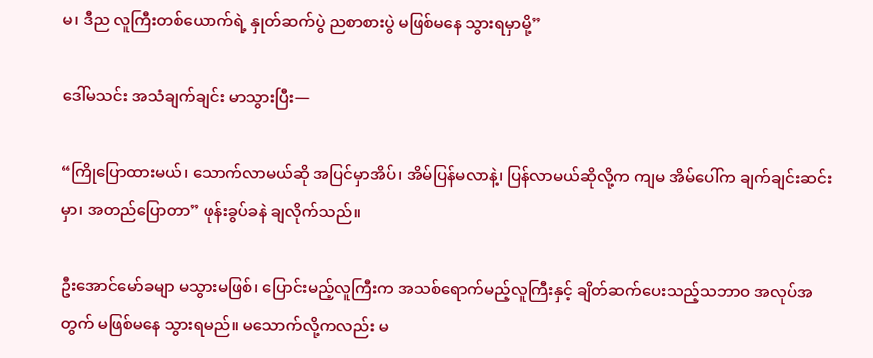မ၊ ဒီည လူကြီးတစ်ယောက်ရဲ့ နှုတ်ဆက်ပွဲ ညစာစားပွဲ မဖြစ်မနေ သွားရမှာမို့”

ဒေါ်မသင်း အသံချက်ချင်း မာသွားပြီး—

“ကြိုပြောထားမယ်၊ သောက်လာမယ်ဆို အပြင်မှာအိပ်၊ အိမ်ပြန်မလာနဲ့၊ ပြန်လာမယ်ဆိုလို့က ကျမ အိမ်ပေါ်က ချက်ချင်းဆင်းမှာ၊ အတည်ပြောတာ” ဖုန်းခွပ်ခနဲ ချလိုက်သည်။

ဦးအောင်မော်ခမျာ မသွားမဖြစ်၊ ပြောင်းမည့်လူကြီးက အသစ်ရောက်မည့်လူကြီးနှင့် ချိတ်ဆက်ပေးသည့်သဘာဝ အလုပ်အတွက် မဖြစ်မနေ သွားရမည်။ မသောက်လို့ကလည်း မ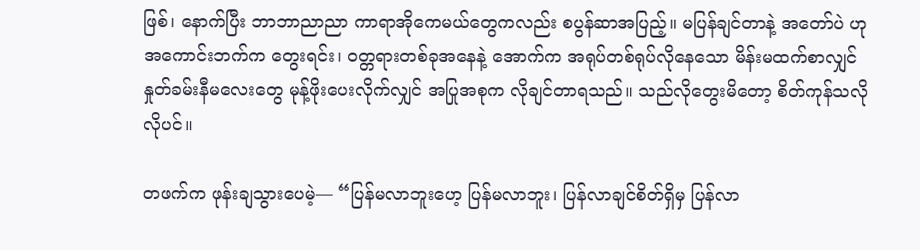ဖြစ်၊ နောက်ပြီး ဘာဘာညာညာ ကာရာအိုကေမယ်တွေကလည်း စပွန်ဆာအပြည့်။ မပြန်ချင်တာနဲ့ အတော်ပဲ ဟု အကောင်းဘက်က တွေးရင်း၊ ဝတ္တရားတစ်ခုအနေနဲ့ အောက်က အရုပ်တစ်ရုပ်လိုနေသော မိန်းမထက်စာလျှင် နှုတ်ခမ်းနီမလေးတွေ မုန့်ဖိုးပေးလိုက်လျှင် အပြုအစုက လိုချင်တာရသည်။ သည်လိုတွေးမိတော့ စိတ်ကုန်သလိုလိုပင်။

တဖက်က ဖုန်းချသွားပေမဲ့— “ပြန်မလာဘူးဟေ့ ပြန်မလာဘူး၊ ပြန်လာချင်စိတ်ရှိမှ ပြန်လာ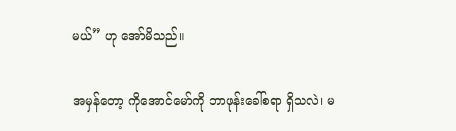မယ်” ဟု အော်မိသည်။

အမှန်တော့ ကိုအောင်မော်ကို ဘာဖုန်းခေါ်စရာ ရှိသလဲ၊ မ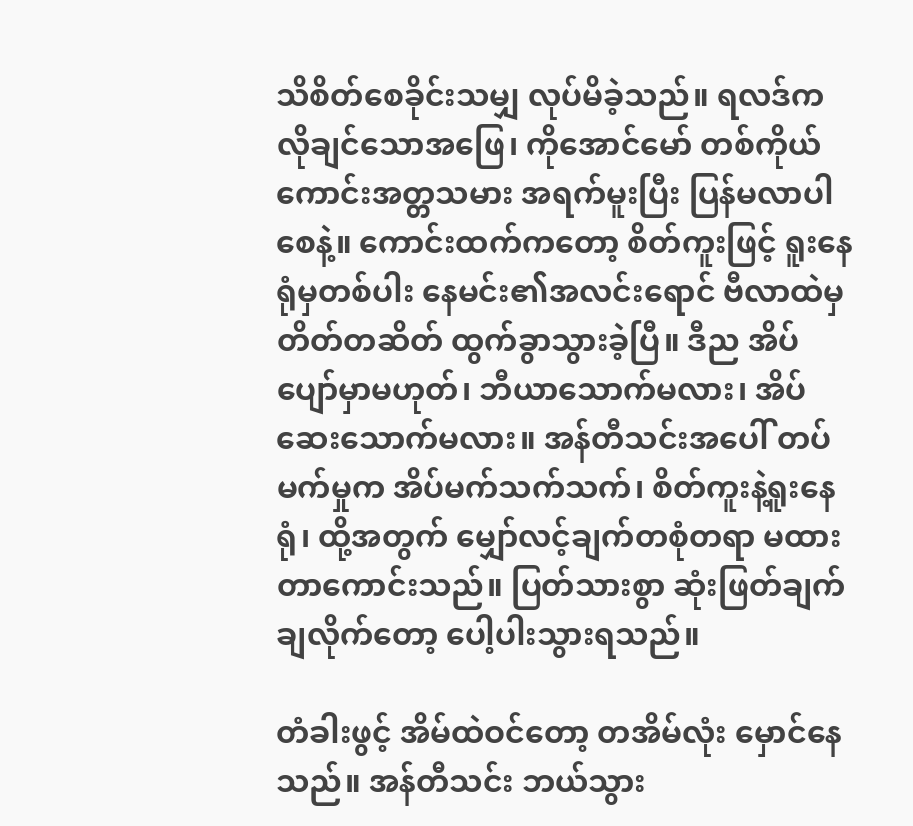သိစိတ်စေခိုင်းသမျှ လုပ်မိခဲ့သည်။ ရလဒ်က လိုချင်သောအဖြေ၊ ကိုအောင်မော် တစ်ကိုယ်ကောင်းအတ္တသမား အရက်မူးပြီး ပြန်မလာပါစေနဲ့။ ကောင်းထက်ကတော့ စိတ်ကူးဖြင့် ရူးနေရုံမှတစ်ပါး နေမင်း၏အလင်းရောင် ဗီလာထဲမှ တိတ်တဆိတ် ထွက်ခွာသွားခဲ့ပြီ။ ဒီည အိပ်ပျော်မှာမဟုတ်၊ ဘီယာသောက်မလား၊ အိပ်ဆေးသောက်မလား။ အန်တီသင်းအပေါ် တပ်မက်မှုက အိပ်မက်သက်သက်၊ စိတ်ကူးနဲ့ရူးနေရုံ၊ ထို့အတွက် မျှော်လင့်ချက်တစုံတရာ မထားတာကောင်းသည်။ ပြတ်သားစွာ ဆုံးဖြတ်ချက်ချလိုက်တော့ ပေါ့ပါးသွားရသည်။

တံခါးဖွင့် အိမ်ထဲဝင်တော့ တအိမ်လုံး မှောင်နေသည်။ အန်တီသင်း ဘယ်သွား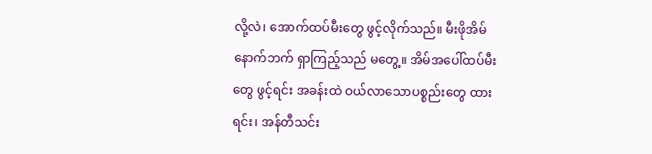လို့လဲ၊ အောက်ထပ်မီးတွေ ဖွင့်လိုက်သည်။ မီးဖိုအိမ်နောက်ဘက် ရှာကြည့်သည် မတွေ့။ အိမ်အပေါ်ထပ်မီးတွေ ဖွင့်ရင်း အခန်းထဲ ဝယ်လာသောပစ္စည်းတွေ ထားရင်း၊ အန်တီသင်း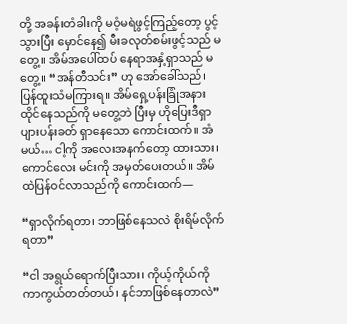တို့ အခန်းတံခါးကို မဝံ့မရဲဖွင့်ကြည့်တော့ ပွင့်သွားပြီး မှောင်နေ၍ မီးခလုတ်စမ်းဖွင့်သည် မတွေ့။ အိမ်အပေါ်ထပ် နေရာအနှံ့ရှာသည် မတွေ့။ “အန်တီသင်း” ဟု အော်ခေါ်သည်၊ ပြန်ထူးသံမကြားရ။ အိမ်ရှေ့ပန်းခြုံအနား ထိုင်နေသည်ကို မတွေ့ဘဲ ပြီးမှ ဟိုပြေးဒီရှာ ပျားပန်းခတ် ရှာနေသော ကောင်းထက်။ အံမယ်… ငါ့ကို အလေးအနက်တော့ ထားသား၊ ကောင်လေး မင်းကို အမှတ်ပေးတယ်။ အိမ်ထဲပြန်ဝင်လာသည်ကို ကောင်းထက်—

“ရှာလိုက်ရတာ၊ ဘာဖြစ်နေသလဲ စိုးရိမ်လိုက်ရတာ”

“ငါ အရွယ်ရောက်ပြီးသား၊ ကိုယ့်ကိုယ်ကို ကာကွယ်တတ်တယ်၊ နင်ဘာဖြစ်နေတာလဲ”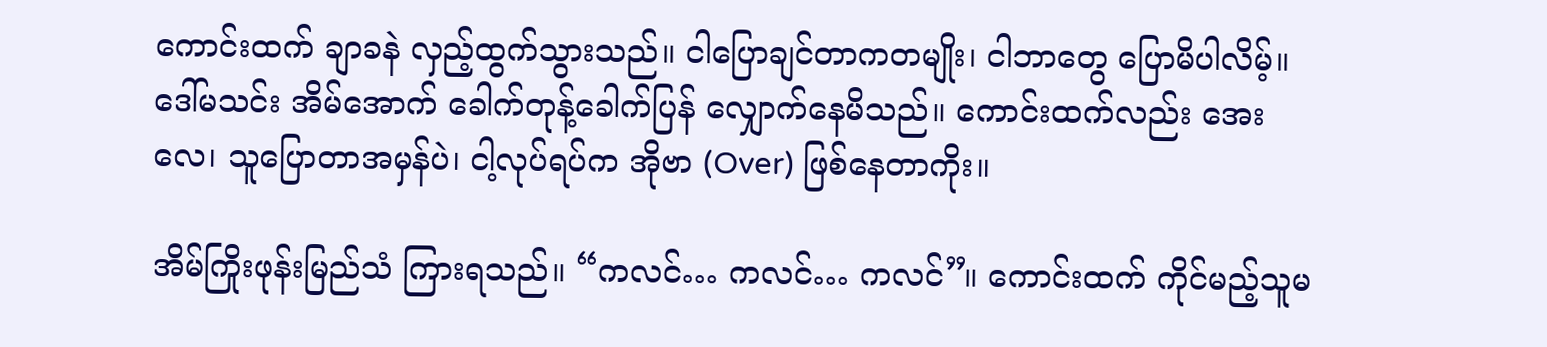ကောင်းထက် ချာခနဲ လှည့်ထွက်သွားသည်။ ငါပြောချင်တာကတမျိုး၊ ငါဘာတွေ ပြောမိပါလိမ့်။ ဒေါ်မသင်း အိမ်အောက် ခေါက်တုန့်ခေါက်ပြန် လျှောက်နေမိသည်။ ကောင်းထက်လည်း အေးလေ၊ သူပြောတာအမှန်ပဲ၊ ငါ့လုပ်ရပ်က အိုဗာ (Over) ဖြစ်နေတာကိုး။

အိမ်ကြိုးဖုန်းမြည်သံ ကြားရသည်။ “ကလင်… ကလင်… ကလင်”။ ကောင်းထက် ကိုင်မည့်သူမ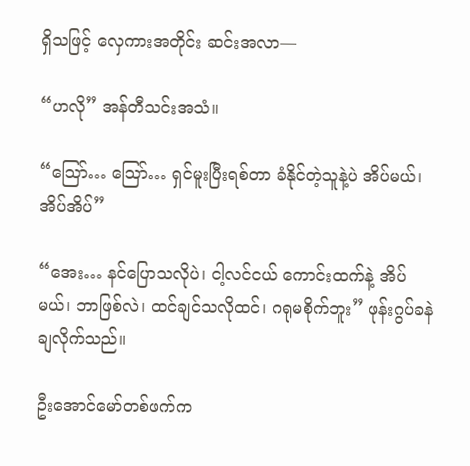ရှိသဖြင့် လှေကားအတိုင်း ဆင်းအလာ—

“ဟလို” အန်တီသင်းအသံ။

“သြော်… သြော်… ရှင်မူးပြီးရစ်တာ ခံနိုင်တဲ့သူနဲ့ပဲ အိပ်မယ်၊ အိပ်အိပ်”

“အေး… နင်ပြောသလိုပဲ၊ ငါ့လင်ငယ် ကောင်းထက်နဲ့ အိပ်မယ်၊ ဘာဖြစ်လဲ၊ ထင်ချင်သလိုထင်၊ ဂရုမစိုက်ဘူး” ဖုန်းဂွပ်ခနဲ ချလိုက်သည်။

ဦးအောင်မော်တစ်ဖက်က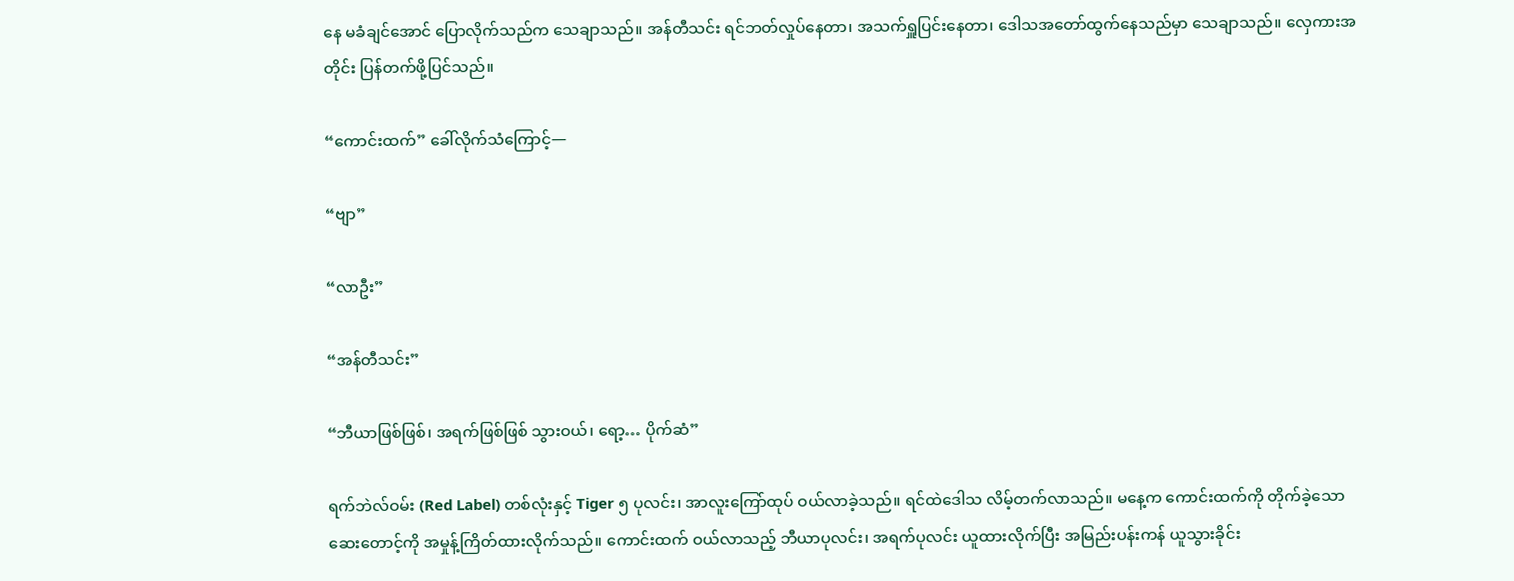နေ မခံချင်အောင် ပြောလိုက်သည်က သေချာသည်။ အန်တီသင်း ရင်ဘတ်လှုပ်နေတာ၊ အသက်ရှူပြင်းနေတာ၊ ဒေါသအတော်ထွက်နေသည်မှာ သေချာသည်။ လှေကားအတိုင်း ပြန်တက်ဖို့ပြင်သည်။

“ကောင်းထက်” ခေါ်လိုက်သံကြောင့်—

“ဗျာ”

“လာဦး”

“အန်တီသင်း”

“ဘီယာဖြစ်ဖြစ်၊ အရက်ဖြစ်ဖြစ် သွားဝယ်၊ ရော့… ပိုက်ဆံ”

ရက်ဘဲလ်ဝမ်း (Red Label) တစ်လုံးနှင့် Tiger ၅ ပုလင်း၊ အာလူးကြော်ထုပ် ဝယ်လာခဲ့သည်။ ရင်ထဲဒေါသ လိမ့်တက်လာသည်။ မနေ့က ကောင်းထက်ကို တိုက်ခဲ့သော ဆေးတောင့်ကို အမှုန့်ကြိတ်ထားလိုက်သည်။ ကောင်းထက် ဝယ်လာသည့် ဘီယာပုလင်း၊ အရက်ပုလင်း ယူထားလိုက်ပြီး အမြည်းပန်းကန် ယူသွားခိုင်း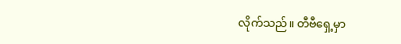လိုက်သည်။ တီဗီရှေ့မှာ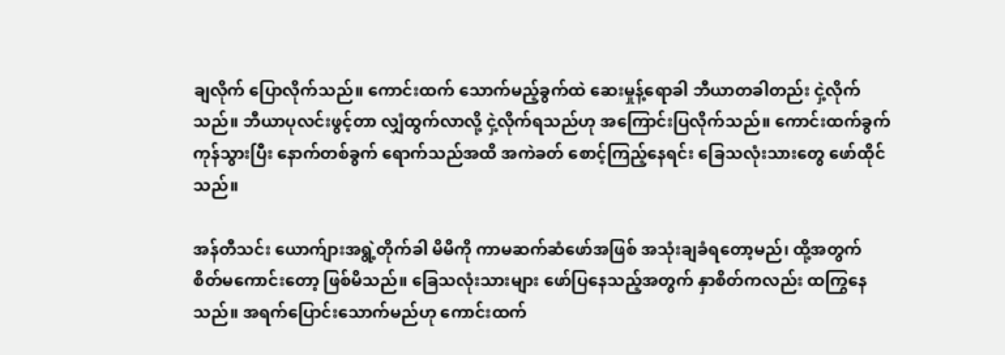ချလိုက် ပြောလိုက်သည်။ ကောင်းထက် သောက်မည့်ခွက်ထဲ ဆေးမှုန့်ရောခါ ဘီယာတခါတည်း ငှဲ့လိုက်သည်။ ဘီယာပုလင်းဖွင့်တာ လျှံထွက်လာလို့ ငှဲ့လိုက်ရသည်ဟု အကြောင်းပြလိုက်သည်။ ကောင်းထက်ခွက် ကုန်သွားပြီး နောက်တစ်ခွက် ရောက်သည်အထိ အကဲခတ် စောင့်ကြည့်နေရင်း ခြေသလုံးသားတွေ ဖော်ထိုင်သည်။

အန်တီသင်း ယောက်ျားအရွဲ့တိုက်ခါ မိမိကို ကာမဆက်ဆံဖော်အဖြစ် အသုံးချခံရတော့မည်၊ ထို့အတွက် စိတ်မကောင်းတော့ ဖြစ်မိသည်။ ခြေသလုံးသားများ ဖော်ပြနေသည့်အတွက် နှာစိတ်ကလည်း ထကြွနေသည်။ အရက်ပြောင်းသောက်မည်ဟု ကောင်းထက်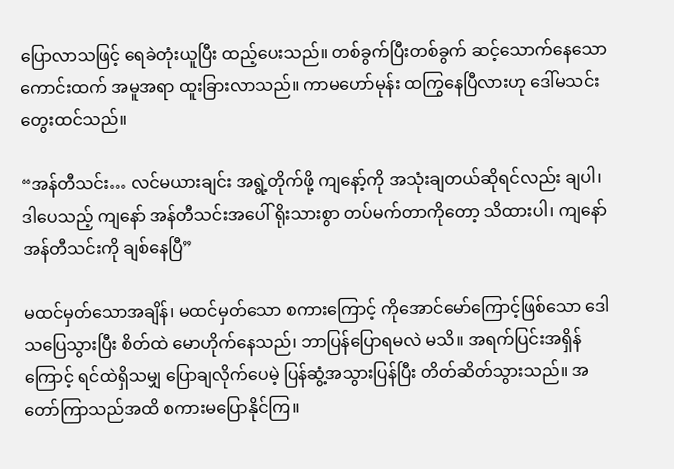ပြောလာသဖြင့် ရေခဲတုံးယူပြီး ထည့်ပေးသည်။ တစ်ခွက်ပြီးတစ်ခွက် ဆင့်သောက်နေသော ကောင်းထက် အမူအရာ ထူးခြားလာသည်။ ကာမဟော်မုန်း ထကြွနေပြီလားဟု ဒေါ်မသင်း တွေးထင်သည်။

“အန်တီသင်း… လင်မယားချင်း အရွဲ့တိုက်ဖို့ ကျနော့်ကို အသုံးချတယ်ဆိုရင်လည်း ချပါ၊ ဒါပေသည့် ကျနော် အန်တီသင်းအပေါ် ရိုးသားစွာ တပ်မက်တာကိုတော့ သိထားပါ၊ ကျနော် အန်တီသင်းကို ချစ်နေပြီ”

မထင်မှတ်သောအချိန်၊ မထင်မှတ်သော စကားကြောင့် ကိုအောင်မော်ကြောင့်ဖြစ်သော ဒေါသပြေသွားပြီး စိတ်ထဲ မောဟိုက်နေသည်၊ ဘာပြန်ပြောရမလဲ မသိ။ အရက်ပြင်းအရှိန်ကြောင့် ရင်ထဲရှိသမျှ ပြောချလိုက်ပေမဲ့ ပြန်ဆွံ့အသွားပြန်ပြီး တိတ်ဆိတ်သွားသည်။ အတော်ကြာသည်အထိ စကားမပြောနိုင်ကြ။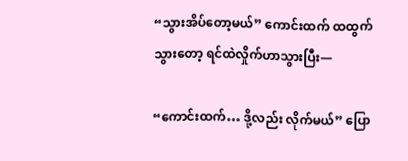“သွားအိပ်တော့မယ်” ကောင်းထက် ထထွက်သွားတော့ ရင်ထဲလှိုက်ဟာသွားပြီး—

“ကောင်းထက်… ဒို့လည်း လိုက်မယ်” ပြော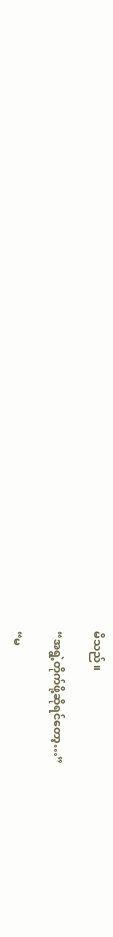မိသည်။

“အရွဲ့တိုက်ဖို့ဆိုရင်တော့…”

“မ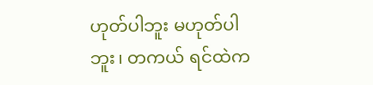ဟုတ်ပါဘူး မဟုတ်ပါဘူး၊ တကယ် ရင်ထဲက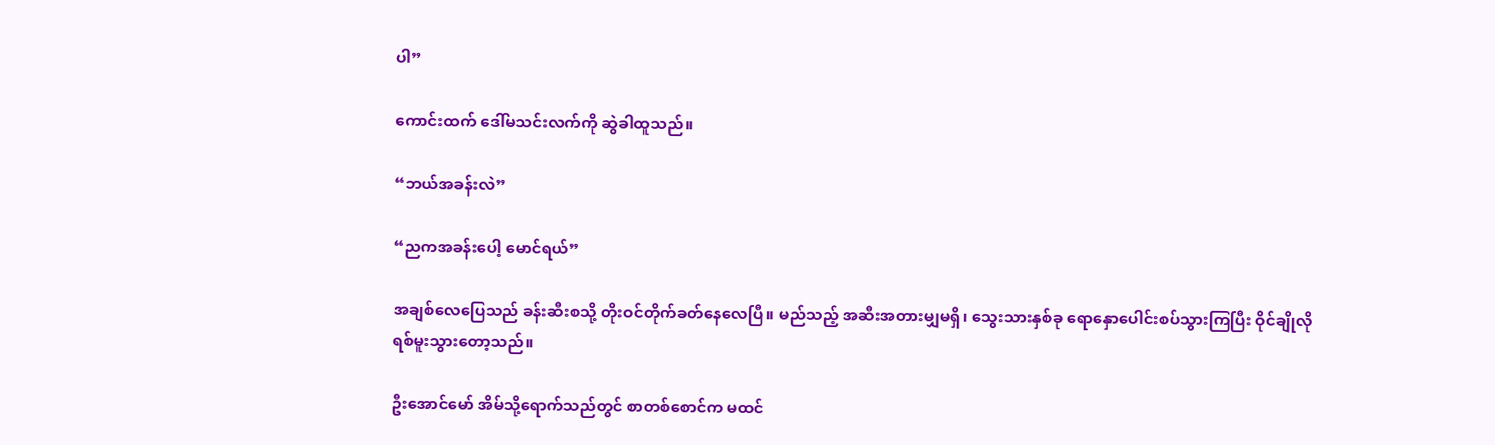ပါ”

ကောင်းထက် ဒေါ်မသင်းလက်ကို ဆွဲခါထူသည်။

“ဘယ်အခန်းလဲ”

“ညကအခန်းပေါ့ မောင်ရယ်”

အချစ်လေပြေသည် ခန်းဆီးစသို့ တိုးဝင်တိုက်ခတ်နေလေပြီ။ မည်သည့် အဆီးအတားမျှမရှိ၊ သွေးသားနှစ်ခု ရောနှောပေါင်းစပ်သွားကြပြီး ဝိုင်ချိုလို ရစ်မူးသွားတော့သည်။

ဦးအောင်မော် အိမ်သို့ရောက်သည်တွင် စာတစ်စောင်က မထင်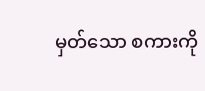မှတ်သော စကားကို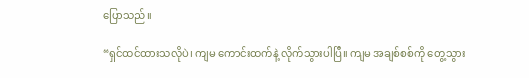ပြောသည်။

“ရှင်ထင်ထားသလိုပဲ၊ ကျမ ကောင်းထက်နဲ့ လိုက်သွားပါပြီ။ ကျမ အချစ်စစ်ကို တွေ့သွား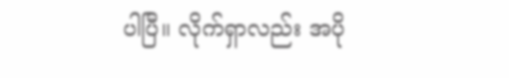ပါပြီ။ လိုက်ရှာလည်း အပို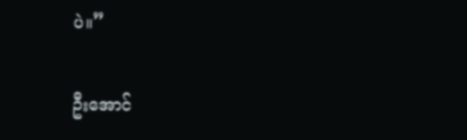ပဲ။”

ဦးအောင်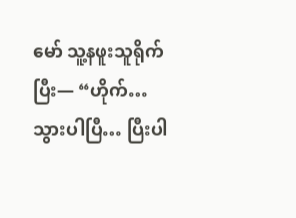မော် သူ့နဖူးသူရိုက်ပြီး— “ဟိုက်… သွားပါပြီ… ပြီးပါ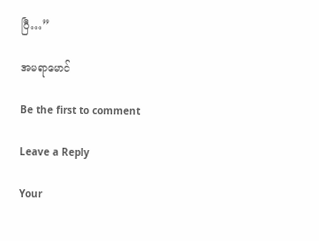ပြီ…”

အမရာမောင်

Be the first to comment

Leave a Reply

Your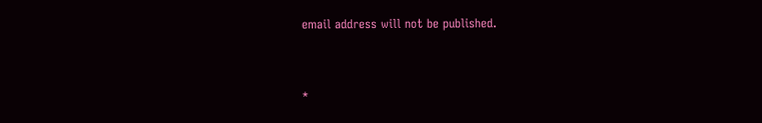email address will not be published.


*